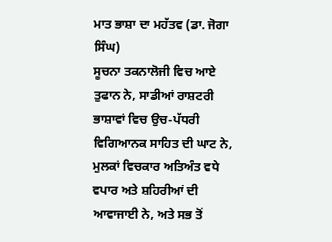ਮਾਤ ਭਾਸ਼ਾ ਦਾ ਮਹੱਤਵ (ਡਾ. ਜੋਗਾ ਸਿੰਘ)
ਸੂਚਨਾ ਤਕਨਾਲੋਜੀ ਵਿਚ ਆਏ ਤੁਫਾਨ ਨੇ, ਸਾਡੀਆਂ ਰਾਸ਼ਟਰੀ ਭਾਸ਼ਾਵਾਂ ਵਿਚ ਉਚ-ਪੱਧਰੀ ਵਿਗਿਆਨਕ ਸਾਹਿਤ ਦੀ ਘਾਟ ਨੇ, ਮੁਲਕਾਂ ਵਿਚਕਾਰ ਅਤਿਅੰਤ ਵਧੇ ਵਪਾਰ ਅਤੇ ਸ਼ਹਿਰੀਆਂ ਦੀ ਆਵਾਜਾਈ ਨੇ, ਅਤੇ ਸਭ ਤੋਂ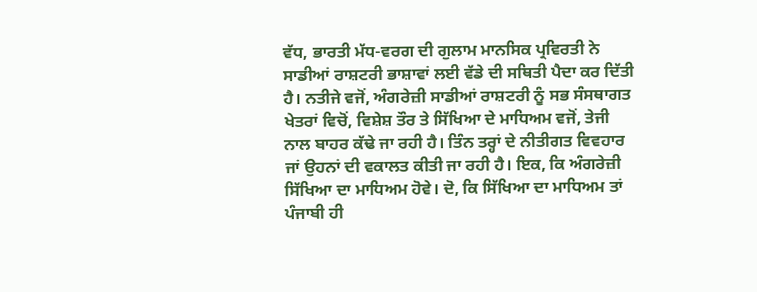ਵੱਧ, ਭਾਰਤੀ ਮੱਧ-ਵਰਗ ਦੀ ਗੁਲਾਮ ਮਾਨਸਿਕ ਪ੍ਰਵਿਰਤੀ ਨੇ ਸਾਡੀਆਂ ਰਾਸ਼ਟਰੀ ਭਾਸ਼ਾਵਾਂ ਲਈ ਵੱਡੇ ਦੀ ਸਥਿਤੀ ਪੈਦਾ ਕਰ ਦਿੱਤੀ ਹੈ। ਨਤੀਜੇ ਵਜੋਂ, ਅੰਗਰੇਜ਼ੀ ਸਾਡੀਆਂ ਰਾਸ਼ਟਰੀ ਨੂੰ ਸਭ ਸੰਸਥਾਗਤ ਖੇਤਰਾਂ ਵਿਚੋਂ, ਵਿਸ਼ੇਸ਼ ਤੌਰ ਤੇ ਸਿੱਖਿਆ ਦੇ ਮਾਧਿਅਮ ਵਜੋਂ, ਤੇਜੀ ਨਾਲ ਬਾਹਰ ਕੱਢੇ ਜਾ ਰਹੀ ਹੈ। ਤਿੰਨ ਤਰ੍ਹਾਂ ਦੇ ਨੀਤੀਗਤ ਵਿਵਹਾਰ ਜਾਂ ਉਹਨਾਂ ਦੀ ਵਕਾਲਤ ਕੀਤੀ ਜਾ ਰਹੀ ਹੈ। ਇਕ, ਕਿ ਅੰਗਰੇਜ਼ੀ ਸਿੱਖਿਆ ਦਾ ਮਾਧਿਅਮ ਹੋਵੇ। ਦੋ, ਕਿ ਸਿੱਖਿਆ ਦਾ ਮਾਧਿਅਮ ਤਾਂ ਪੰਜਾਬੀ ਹੀ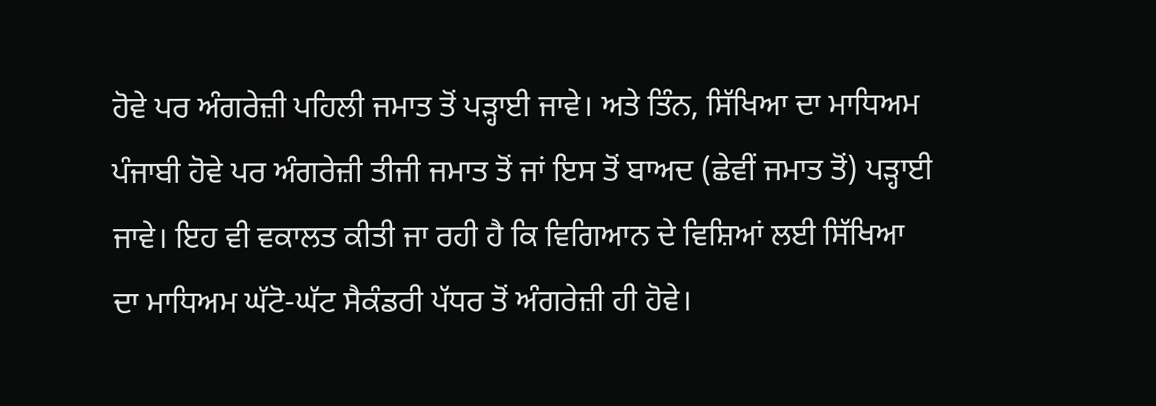ਹੋਵੇ ਪਰ ਅੰਗਰੇਜ਼ੀ ਪਹਿਲੀ ਜਮਾਤ ਤੋਂ ਪੜ੍ਹਾਈ ਜਾਵੇ। ਅਤੇ ਤਿੰਨ, ਸਿੱਖਿਆ ਦਾ ਮਾਧਿਅਮ ਪੰਜਾਬੀ ਹੋਵੇ ਪਰ ਅੰਗਰੇਜ਼ੀ ਤੀਜੀ ਜਮਾਤ ਤੋਂ ਜਾਂ ਇਸ ਤੋਂ ਬਾਅਦ (ਛੇਵੀਂ ਜਮਾਤ ਤੋਂ) ਪੜ੍ਹਾਈ ਜਾਵੇ। ਇਹ ਵੀ ਵਕਾਲਤ ਕੀਤੀ ਜਾ ਰਹੀ ਹੈ ਕਿ ਵਿਗਿਆਨ ਦੇ ਵਿਸ਼ਿਆਂ ਲਈ ਸਿੱਖਿਆ ਦਾ ਮਾਧਿਅਮ ਘੱਟੋ-ਘੱਟ ਸੈਕੰਡਰੀ ਪੱਧਰ ਤੋਂ ਅੰਗਰੇਜ਼ੀ ਹੀ ਹੋਵੇ।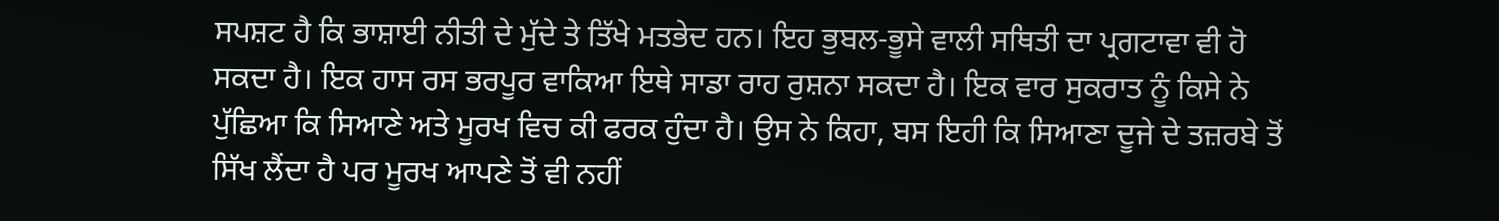ਸਪਸ਼ਟ ਹੈ ਕਿ ਭਾਸ਼ਾਈ ਨੀਤੀ ਦੇ ਮੁੱਦੇ ਤੇ ਤਿੱਖੇ ਮਤਭੇਦ ਹਨ। ਇਹ ਭੁਬਲ-ਭੂਸੇ ਵਾਲੀ ਸਥਿਤੀ ਦਾ ਪ੍ਰਗਟਾਵਾ ਵੀ ਹੋ ਸਕਦਾ ਹੈ। ਇਕ ਹਾਸ ਰਸ ਭਰਪੂਰ ਵਾਕਿਆ ਇਥੇ ਸਾਡਾ ਰਾਹ ਰੁਸ਼ਨਾ ਸਕਦਾ ਹੈ। ਇਕ ਵਾਰ ਸੁਕਰਾਤ ਨੂੰ ਕਿਸੇ ਨੇ ਪੁੱਛਿਆ ਕਿ ਸਿਆਣੇ ਅਤੇ ਮੂਰਖ ਵਿਚ ਕੀ ਫਰਕ ਹੁੰਦਾ ਹੈ। ਉਸ ਨੇ ਕਿਹਾ, ਬਸ ਇਹੀ ਕਿ ਸਿਆਣਾ ਦੂਜੇ ਦੇ ਤਜ਼ਰਬੇ ਤੋਂ ਸਿੱਖ ਲੈਂਦਾ ਹੈ ਪਰ ਮੂਰਖ ਆਪਣੇ ਤੋਂ ਵੀ ਨਹੀਂ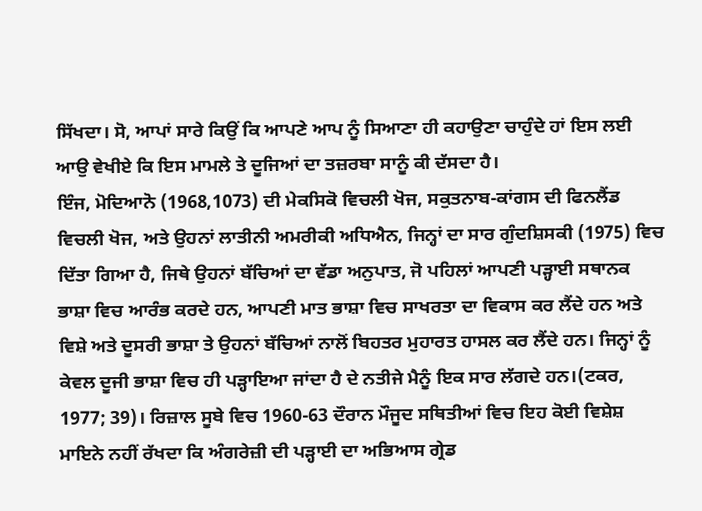ਸਿੱਖਦਾ। ਸੋ, ਆਪਾਂ ਸਾਰੇ ਕਿਉਂ ਕਿ ਆਪਣੇ ਆਪ ਨੂੰ ਸਿਆਣਾ ਹੀ ਕਹਾਉਣਾ ਚਾਹੁੰਦੇ ਹਾਂ ਇਸ ਲਈ ਆਉ ਵੇਖੀਏ ਕਿ ਇਸ ਮਾਮਲੇ ਤੇ ਦੂਜਿਆਂ ਦਾ ਤਜ਼ਰਬਾ ਸਾਨੂੰ ਕੀ ਦੱਸਦਾ ਹੈ।
ਇੰਜ, ਮੋਦਿਆਨੋ (1968,1073) ਦੀ ਮੇਕਸਿਕੋ ਵਿਚਲੀ ਖੋਜ, ਸਕੁਤਨਾਬ-ਕਾਂਗਸ ਦੀ ਫਿਨਲੈਂਡ ਵਿਚਲੀ ਖੋਜ, ਅਤੇ ਉਹਨਾਂ ਲਾਤੀਨੀ ਅਮਰੀਕੀ ਅਧਿਐਨ, ਜਿਨ੍ਹਾਂ ਦਾ ਸਾਰ ਗੁੰਦਸ਼ਿਸਕੀ (1975) ਵਿਚ ਦਿੱਤਾ ਗਿਆ ਹੈ, ਜਿਥੇ ਉਹਨਾਂ ਬੱਚਿਆਂ ਦਾ ਵੱਡਾ ਅਨੁਪਾਤ, ਜੋ ਪਹਿਲਾਂ ਆਪਣੀ ਪੜ੍ਹਾਈ ਸਥਾਨਕ ਭਾਸ਼ਾ ਵਿਚ ਆਰੰਭ ਕਰਦੇ ਹਨ, ਆਪਣੀ ਮਾਤ ਭਾਸ਼ਾ ਵਿਚ ਸਾਖਰਤਾ ਦਾ ਵਿਕਾਸ ਕਰ ਲੈਂਦੇ ਹਨ ਅਤੇ ਵਿਸ਼ੇ ਅਤੇ ਦੂਸਰੀ ਭਾਸ਼ਾ ਤੇ ਉਹਨਾਂ ਬੱਚਿਆਂ ਨਾਲੋਂ ਬਿਹਤਰ ਮੁਹਾਰਤ ਹਾਸਲ ਕਰ ਲੈਂਦੇ ਹਨ। ਜਿਨ੍ਹਾਂ ਨੂੰ ਕੇਵਲ ਦੂਜੀ ਭਾਸ਼ਾ ਵਿਚ ਹੀ ਪੜ੍ਹਾਇਆ ਜਾਂਦਾ ਹੈ ਦੇ ਨਤੀਜੇ ਮੈਨੂੰ ਇਕ ਸਾਰ ਲੱਗਦੇ ਹਨ।(ਟਕਰ, 1977; 39)। ਰਿਜ਼ਾਲ ਸੂਬੇ ਵਿਚ 1960-63 ਦੌਰਾਨ ਮੌਜੂਦ ਸਥਿਤੀਆਂ ਵਿਚ ਇਹ ਕੋਈ ਵਿਸ਼ੇਸ਼ ਮਾਇਨੇ ਨਹੀਂ ਰੱਖਦਾ ਕਿ ਅੰਗਰੇਜ਼ੀ ਦੀ ਪੜ੍ਹਾਈ ਦਾ ਅਭਿਆਸ ਗ੍ਰੇਡ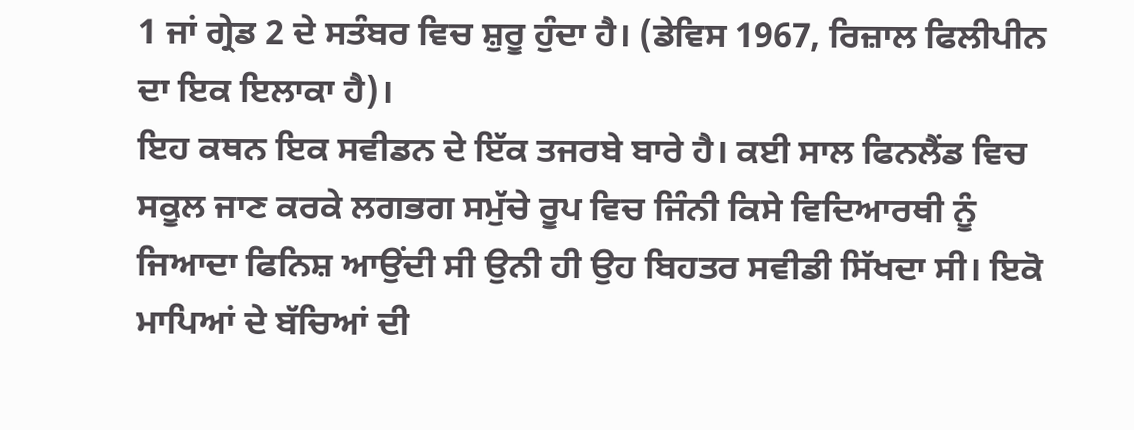1 ਜਾਂ ਗ੍ਰੇਡ 2 ਦੇ ਸਤੰਬਰ ਵਿਚ ਸ਼ੁਰੂ ਹੁੰਦਾ ਹੈ। (ਡੇਵਿਸ 1967, ਰਿਜ਼ਾਲ ਫਿਲੀਪੀਨ ਦਾ ਇਕ ਇਲਾਕਾ ਹੈ)।
ਇਹ ਕਥਨ ਇਕ ਸਵੀਡਨ ਦੇ ਇੱਕ ਤਜਰਬੇ ਬਾਰੇ ਹੈ। ਕਈ ਸਾਲ ਫਿਨਲੈਂਡ ਵਿਚ ਸਕੂਲ ਜਾਣ ਕਰਕੇ ਲਗਭਗ ਸਮੁੱਚੇ ਰੂਪ ਵਿਚ ਜਿੰਨੀ ਕਿਸੇ ਵਿਦਿਆਰਥੀ ਨੂੰ ਜਿਆਦਾ ਫਿਨਿਸ਼ ਆਉਂਦੀ ਸੀ ਉਨੀ ਹੀ ਉਹ ਬਿਹਤਰ ਸਵੀਡੀ ਸਿੱਖਦਾ ਸੀ। ਇਕੋ ਮਾਪਿਆਂ ਦੇ ਬੱਚਿਆਂ ਦੀ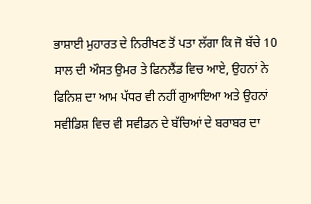ਭਾਸ਼ਾਈ ਮੁਹਾਰਤ ਦੇ ਨਿਰੀਖਣ ਤੋਂ ਪਤਾ ਲੱਗਾ ਕਿ ਜੋ ਬੱਚੇ 10 ਸਾਲ ਦੀ ਔਸਤ ਉਮਰ ਤੇ ਫਿਨਲੈਂਡ ਵਿਚ ਆਏ, ਉਹਨਾਂ ਨੇ ਫਿਨਿਸ਼ ਦਾ ਆਮ ਪੱਧਰ ਵੀ ਨਹੀਂ ਗੁਆਇਆ ਅਤੇ ਉਹਨਾਂ ਸਵੀਡਿਸ਼ ਵਿਚ ਵੀ ਸਵੀਡਨ ਦੇ ਬੱਚਿਆਂ ਦੇ ਬਰਾਬਰ ਦਾ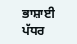ਭਾਸ਼ਾਈ ਪੱਧਰ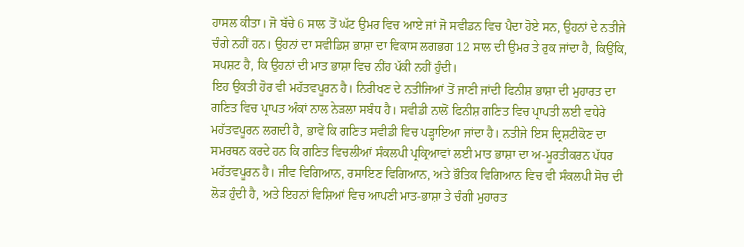ਹਾਸਲ ਕੀਤਾ। ਜੋ ਬੱਚੇ 6 ਸਾਲ ਤੋਂ ਘੱਟ ਉਮਰ ਵਿਚ ਆਏ ਜਾਂ ਜੋ ਸਵੀਡਨ ਵਿਚ ਪੈਦਾ ਹੋਏ ਸਨ, ਉਹਨਾਂ ਦੇ ਨਤੀਜੇ ਚੰਗੇ ਨਹੀਂ ਹਨ। ਉਹਨਾਂ ਦਾ ਸਵੀਡਿਸ਼ ਭਾਸ਼ਾ ਦਾ ਵਿਕਾਸ ਲਗਭਗ 12 ਸਾਲ ਦੀ ਉਮਰ ਤੇ ਰੁਕ ਜਾਂਦਾ ਹੈ, ਕਿਉਂਕਿ, ਸਪਸ਼ਟ ਹੈ, ਕਿ ਉਹਨਾਂ ਦੀ ਮਾਤ ਭਾਸ਼ਾ ਵਿਚ ਨੀਂਹ ਪੱਕੀ ਨਹੀਂ ਹੁੰਦੀ।
ਇਹ ਉਕਤੀ ਹੋਰ ਵੀ ਮਹੱਤਵਪੂਰਨ ਹੈ। ਨਿਰੀਖਣ ਦੇ ਨਤੀਜਿਆਂ ਤੋਂ ਜਾਣੀ ਜਾਂਦੀ ਫਿਨੀਸ਼ ਭਾਸ਼ਾ ਦੀ ਮੁਹਾਰਤ ਦਾ ਗਣਿਤ ਵਿਚ ਪ੍ਰਾਪਤ ਅੰਕਾਂ ਨਾਲ ਨੇੜਲਾ ਸਬੰਧ ਹੈ। ਸਵੀਡੀ ਨਾਲੋਂ ਫਿਨੀਸ਼ ਗਣਿਤ ਵਿਚ ਪ੍ਰਾਪਤੀ ਲਈ ਵਧੇਰੇ ਮਹੱਤਵਪੂਰਨ ਲਗਦੀ ਹੈ, ਭਾਵੇਂ ਕਿ ਗਣਿਤ ਸਵੀਡੀ ਵਿਚ ਪੜ੍ਹਾਇਆ ਜਾਂਦਾ ਹੈ। ਨਤੀਜੇ ਇਸ ਦ੍ਰਿਸ਼ਟੀਕੋਣ ਦਾ ਸਮਰਥਨ ਕਰਦੇ ਹਨ ਕਿ ਗਣਿਤ ਵਿਚਲੀਆਂ ਸੰਕਲਪੀ ਪ੍ਰਕ੍ਰਿਆਵਾਂ ਲਈ ਮਾਤ ਭਾਸ਼ਾ ਦਾ ਅ-ਮੂਰਤੀਕਰਨ ਪੱਧਰ ਮਹੱਤਵਪੂਰਨ ਹੈ। ਜੀਵ ਵਿਗਿਆਨ, ਰਸਾਇਣ ਵਿਗਿਆਨ, ਅਤੇ ਭੌਤਿਕ ਵਿਗਿਆਨ ਵਿਚ ਵੀ ਸੰਕਲਪੀ ਸੋਚ ਦੀ ਲੋੜ ਹੁੰਦੀ ਹੈ, ਅਤੇ ਇਹਨਾਂ ਵਿਸ਼ਿਆਂ ਵਿਚ ਆਪਣੀ ਮਾਤ-ਭਾਸ਼ਾ ਤੇ ਚੰਗੀ ਮੁਹਾਰਤ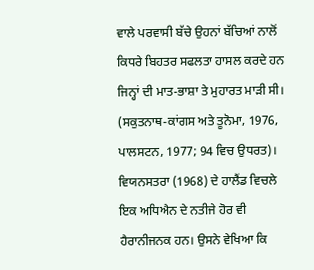ਵਾਲੇ ਪਰਵਾਸੀ ਬੱਚੇ ਉਹਨਾਂ ਬੱਚਿਆਂ ਨਾਲੋਂ ਕਿਧਰੇ ਬਿਹਤਰ ਸਫਲਤਾ ਹਾਸਲ ਕਰਦੇ ਹਨ ਜਿਨ੍ਹਾਂ ਦੀ ਮਾਤ-ਭਾਸ਼ਾ ਤੇ ਮੁਹਾਰਤ ਮਾੜੀ ਸੀ। (ਸਕੁਤਨਾਥ-ਕਾਂਗਸ ਅਤੇ ਤੂਨੋਮਾ, 1976, ਪਾਲਸਟਨ, 1977; 94 ਵਿਚ ਉਧਰਤ)।
ਵਿਯਨਸਤਰਾ (1968) ਦੇ ਹਾਲੈਂਡ ਵਿਚਲੇ ਇਕ ਅਧਿਐਨ ਦੇ ਨਤੀਜੇ ਹੋਰ ਵੀ ਹੈਰਾਨੀਜਨਕ ਹਨ। ਉਸਨੇ ਵੇਖਿਆ ਕਿ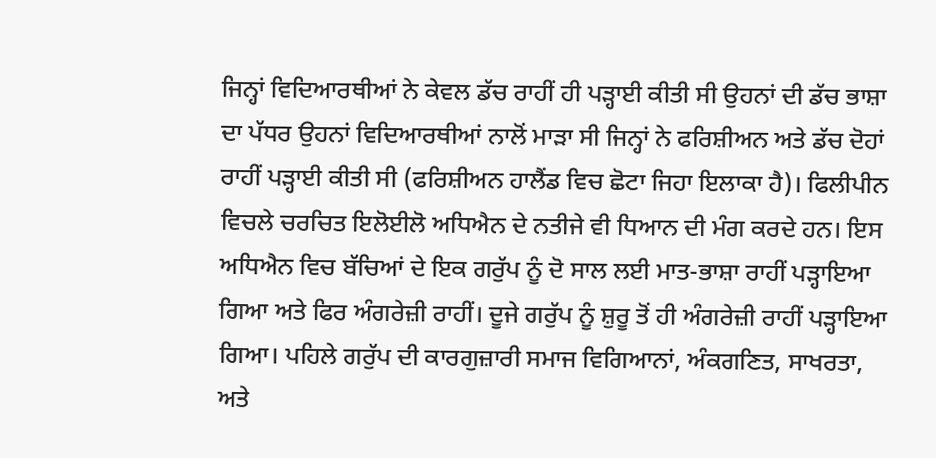ਜਿਨ੍ਹਾਂ ਵਿਦਿਆਰਥੀਆਂ ਨੇ ਕੇਵਲ ਡੱਚ ਰਾਹੀਂ ਹੀ ਪੜ੍ਹਾਈ ਕੀਤੀ ਸੀ ਉਹਨਾਂ ਦੀ ਡੱਚ ਭਾਸ਼ਾ ਦਾ ਪੱਧਰ ਉਹਨਾਂ ਵਿਦਿਆਰਥੀਆਂ ਨਾਲੋਂ ਮਾੜਾ ਸੀ ਜਿਨ੍ਹਾਂ ਨੇ ਫਰਿਸ਼ੀਅਨ ਅਤੇ ਡੱਚ ਦੋਹਾਂ ਰਾਹੀਂ ਪੜ੍ਹਾਈ ਕੀਤੀ ਸੀ (ਫਰਿਸ਼ੀਅਨ ਹਾਲੈਂਡ ਵਿਚ ਛੋਟਾ ਜਿਹਾ ਇਲਾਕਾ ਹੈ)। ਫਿਲੀਪੀਨ ਵਿਚਲੇ ਚਰਚਿਤ ਇਲੋਈਲੋ ਅਧਿਐਨ ਦੇ ਨਤੀਜੇ ਵੀ ਧਿਆਨ ਦੀ ਮੰਗ ਕਰਦੇ ਹਨ। ਇਸ ਅਧਿਐਨ ਵਿਚ ਬੱਚਿਆਂ ਦੇ ਇਕ ਗਰੁੱਪ ਨੂੰ ਦੋ ਸਾਲ ਲਈ ਮਾਤ-ਭਾਸ਼ਾ ਰਾਹੀਂ ਪੜ੍ਹਾਇਆ ਗਿਆ ਅਤੇ ਫਿਰ ਅੰਗਰੇਜ਼ੀ ਰਾਹੀਂ। ਦੂਜੇ ਗਰੁੱਪ ਨੂੰ ਸ਼ੁਰੂ ਤੋਂ ਹੀ ਅੰਗਰੇਜ਼ੀ ਰਾਹੀਂ ਪੜ੍ਹਾਇਆ ਗਿਆ। ਪਹਿਲੇ ਗਰੁੱਪ ਦੀ ਕਾਰਗੁਜ਼ਾਰੀ ਸਮਾਜ ਵਿਗਿਆਨਾਂ, ਅੰਕਗਣਿਤ, ਸਾਖਰਤਾ, ਅਤੇ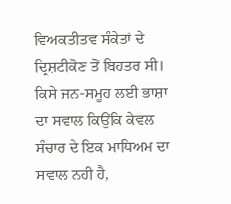ਵਿਅਕਤੀਤਵ ਸੰਕੇਤਾਂ ਦੇ ਦ੍ਰਿਸ਼ਟੀਕੋਣ ਤੋਂ ਬਿਹਤਰ ਸੀ।
ਕਿਸੇ ਜਨ-ਸਮੂਹ ਲਈ ਭਾਸ਼ਾ ਦਾ ਸਵਾਲ ਕਿਉਂਕਿ ਕੇਵਲ ਸੰਚਾਰ ਦੇ ਇਕ ਮਾਧਿਅਮ ਦਾ ਸਵਾਲ ਨਹੀ ਹੈ,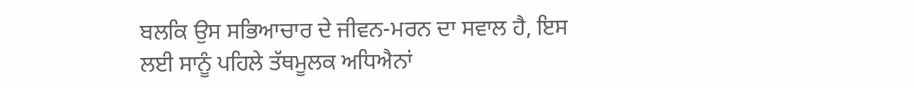ਬਲਕਿ ਉਸ ਸਭਿਆਚਾਰ ਦੇ ਜੀਵਨ-ਮਰਨ ਦਾ ਸਵਾਲ ਹੈ, ਇਸ ਲਈ ਸਾਨੂੰ ਪਹਿਲੇ ਤੱਥਮੂਲਕ ਅਧਿਐਨਾਂ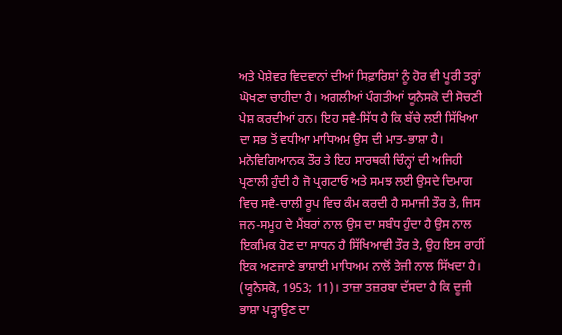ਅਤੇ ਪੇਸ਼ੇਵਰ ਵਿਦਵਾਨਾਂ ਦੀਆਂ ਸਿਫ਼ਾਰਿਸ਼ਾਂ ਨੂੰ ਹੋਰ ਵੀ ਪੂਰੀ ਤਰ੍ਹਾਂ ਘੋਖਣਾ ਚਾਹੀਦਾ ਹੈ। ਅਗਲੀਆਂ ਪੰਗਤੀਆਂ ਯੂਨੈਸਕੋ ਦੀ ਸੋਚਣੀ ਪੇਸ਼ ਕਰਦੀਆਂ ਹਨ। ਇਹ ਸਵੈ-ਸਿੱਧ ਹੈ ਕਿ ਬੱਚੇ ਲਈ ਸਿੱਖਿਆ ਦਾ ਸਭ ਤੋਂ ਵਧੀਆ ਮਾਧਿਅਮ ਉਸ ਦੀ ਮਾਤ-ਭਾਸ਼ਾ ਹੈ। ਮਨੋਵਿਗਿਆਨਕ ਤੌਰ ਤੇ ਇਹ ਸਾਰਥਕੀ ਚਿੰਨ੍ਹਾਂ ਦੀ ਅਜਿਹੀ ਪ੍ਰਣਾਲੀ ਹੁੰਦੀ ਹੈ ਜੋ ਪ੍ਰਗਟਾਓ ਅਤੇ ਸਮਝ ਲਈ ਉਸਦੇ ਦਿਮਾਗ ਵਿਚ ਸਵੈ-ਚਾਲੀ ਰੂਪ ਵਿਚ ਕੰਮ ਕਰਦੀ ਹੈ ਸਮਾਜੀ ਤੌਰ ਤੇ, ਜਿਸ ਜਨ-ਸਮੂਹ ਦੇ ਮੈਂਬਰਾਂ ਨਾਲ ਉਸ ਦਾ ਸਬੰਧ ਹੁੰਦਾ ਹੈ ਉਸ ਨਾਲ ਇਕਮਿਕ ਹੋਣ ਦਾ ਸਾਧਨ ਹੈ ਸਿੱਖਿਆਵੀ ਤੌਰ ਤੇ, ਉਹ ਇਸ ਰਾਹੀਂ ਇਕ ਅਣਜਾਣੇ ਭਾਸ਼ਾਈ ਮਾਧਿਅਮ ਨਾਲੋਂ ਤੇਜੀ ਨਾਲ ਸਿੱਖਦਾ ਹੈ। (ਯੂਨੈਸਕੋ, 1953; 11)। ਤਾਜ਼ਾ ਤਜ਼ਰਬਾ ਦੱਸਦਾ ਹੈ ਕਿ ਦੂਜੀ ਭਾਸ਼ਾ ਪੜ੍ਹਾਉਣ ਦਾ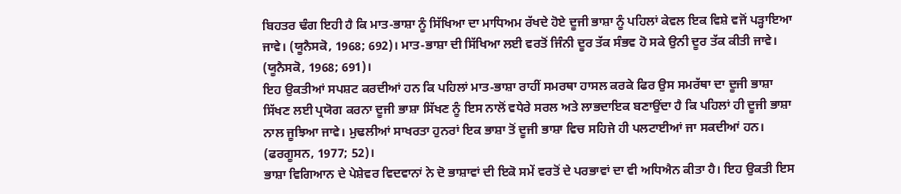ਬਿਹਤਰ ਢੰਗ ਇਹੀ ਹੈ ਕਿ ਮਾਤ-ਭਾਸ਼ਾ ਨੂੰ ਸਿੱਖਿਆ ਦਾ ਮਾਧਿਅਮ ਰੱਖਦੇ ਹੋਏ ਦੂਜੀ ਭਾਸ਼ਾ ਨੂੰ ਪਹਿਲਾਂ ਕੇਵਲ ਇਕ ਵਿਸ਼ੇ ਵਜੋਂ ਪੜ੍ਹਾਇਆ ਜਾਵੇ। (ਯੂਨੈਸਕੋ, 1968; 692)। ਮਾਤ-ਭਾਸ਼ਾ ਦੀ ਸਿੱਖਿਆ ਲਈ ਵਰਤੋਂ ਜਿੰਨੀ ਦੂਰ ਤੱਕ ਸੰਭਵ ਹੋ ਸਕੇ ਉਨੀ ਦੂਰ ਤੱਕ ਕੀਤੀ ਜਾਵੇ। (ਯੂਨੈਸਕੋ, 1968; 691)।
ਇਹ ਉਕਤੀਆਂ ਸਪਸ਼ਟ ਕਰਦੀਆਂ ਹਨ ਕਿ ਪਹਿਲਾਂ ਮਾਤ-ਭਾਸ਼ਾ ਰਾਹੀਂ ਸਮਰਥਾ ਹਾਸਲ ਕਰਕੇ ਫਿਰ ਉਸ ਸਮਰੱਥਾ ਦਾ ਦੂਜੀ ਭਾਸ਼ਾ ਸਿੱਖਣ ਲਈ ਪ੍ਰਯੋਗ ਕਰਨਾ ਦੂਜੀ ਭਾਸ਼ਾ ਸਿੱਖਣ ਨੂੰ ਇਸ ਨਾਲੋਂ ਵਧੇਰੇ ਸਰਲ ਅਤੇ ਲਾਭਦਾਇਕ ਬਣਾਉਂਦਾ ਹੈ ਕਿ ਪਹਿਲਾਂ ਹੀ ਦੂਜੀ ਭਾਸ਼ਾ ਨਾਲ ਜੂਝਿਆ ਜਾਵੇ। ਮੁਢਲੀਆਂ ਸਾਖਰਤਾ ਹੁਨਰਾਂ ਇਕ ਭਾਸ਼ਾ ਤੋਂ ਦੂਜੀ ਭਾਸ਼ਾ ਵਿਚ ਸਹਿਜੇ ਹੀ ਪਲਟਾਈਆਂ ਜਾ ਸਕਦੀਆਂ ਹਨ। (ਫਰਗੂਸਨ, 1977; 52)।
ਭਾਸ਼ਾ ਵਿਗਿਆਨ ਦੇ ਪੇਸ਼ੇਵਰ ਵਿਦਵਾਨਾਂ ਨੇ ਦੋ ਭਾਸ਼ਾਵਾਂ ਦੀ ਇਕੋ ਸਮੇਂ ਵਰਤੋਂ ਦੇ ਪਰਭਾਵਾਂ ਦਾ ਵੀ ਅਧਿਐਨ ਕੀਤਾ ਹੈ। ਇਹ ਉਕਤੀ ਇਸ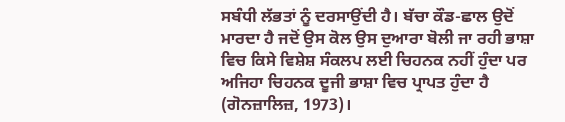ਸਬੰਧੀ ਲੱਭਤਾਂ ਨੂੰ ਦਰਸਾਉਂਦੀ ਹੈ। ਬੱਚਾ ਕੌਡ-ਛਾਲ ਉਦੋਂ ਮਾਰਦਾ ਹੈ ਜਦੋਂ ਉਸ ਕੋਲ ਉਸ ਦੁਆਰਾ ਬੋਲੀ ਜਾ ਰਹੀ ਭਾਸ਼ਾ ਵਿਚ ਕਿਸੇ ਵਿਸ਼ੇਸ਼ ਸੰਕਲਪ ਲਈ ਚਿਹਨਕ ਨਹੀਂ ਹੁੰਦਾ ਪਰ ਅਜਿਹਾ ਚਿਹਨਕ ਦੂਜੀ ਭਾਸ਼ਾ ਵਿਚ ਪ੍ਰਾਪਤ ਹੁੰਦਾ ਹੈ (ਗੋਨਜ਼ਾਲਿਜ਼, 1973)।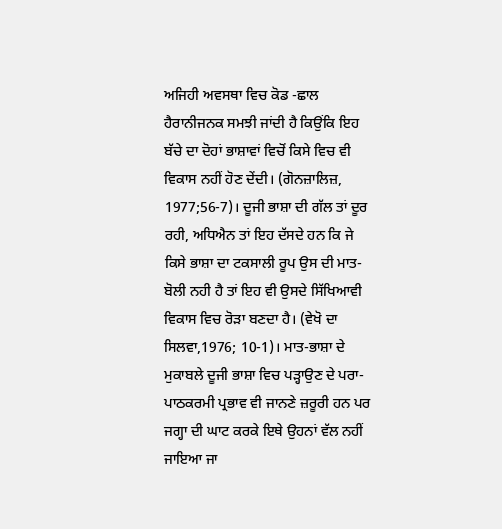ਅਜਿਹੀ ਅਵਸਥਾ ਵਿਚ ਕੋਡ -ਛਾਲ ਹੈਰਾਨੀਜਨਕ ਸਮਝੀ ਜਾਂਦੀ ਹੈ ਕਿਉਂਕਿ ਇਹ ਬੱਚੇ ਦਾ ਦੋਹਾਂ ਭਾਸ਼ਾਵਾਂ ਵਿਚੋਂ ਕਿਸੇ ਵਿਚ ਵੀ ਵਿਕਾਸ ਨਹੀਂ ਹੋਣ ਦੇਂਦੀ। (ਗੋਨਜ਼ਾਲਿਜ਼, 1977;56-7)। ਦੂਜੀ ਭਾਸ਼ਾ ਦੀ ਗੱਲ ਤਾਂ ਦੂਰ ਰਹੀ, ਅਧਿਐਨ ਤਾਂ ਇਹ ਦੱਸਦੇ ਹਨ ਕਿ ਜੇ ਕਿਸੇ ਭਾਸ਼ਾ ਦਾ ਟਕਸਾਲੀ ਰੂਪ ਉਸ ਦੀ ਮਾਤ-ਬੋਲੀ ਨਹੀ ਹੈ ਤਾਂ ਇਹ ਵੀ ਉਸਦੇ ਸਿੱਖਿਆਵੀ ਵਿਕਾਸ ਵਿਚ ਰੋੜਾ ਬਣਦਾ ਹੈ। (ਵੇਖੋ ਦਾ ਸਿਲਵਾ,1976; 10-1)। ਮਾਤ-ਭਾਸ਼ਾ ਦੇ ਮੁਕਾਬਲੇ ਦੂਜੀ ਭਾਸ਼ਾ ਵਿਚ ਪੜ੍ਹਾਉਣ ਦੇ ਪਰਾ-ਪਾਠਕਰਮੀ ਪ੍ਰਭਾਵ ਵੀ ਜਾਨਣੇ ਜ਼ਰੂਰੀ ਹਨ ਪਰ ਜਗ੍ਹਾ ਦੀ ਘਾਟ ਕਰਕੇ ਇਥੇ ਉਹਨਾਂ ਵੱਲ ਨਹੀਂ ਜਾਇਆ ਜਾ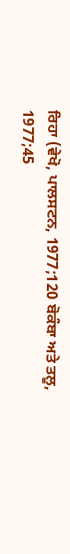ਰਿਹਾ (ਵੇਖੋ, ਪਾਲਸਟਨ, 1977;120 ਬੋਕੰਬਾ ਅਤੇ ਤਲੂ, 1977;45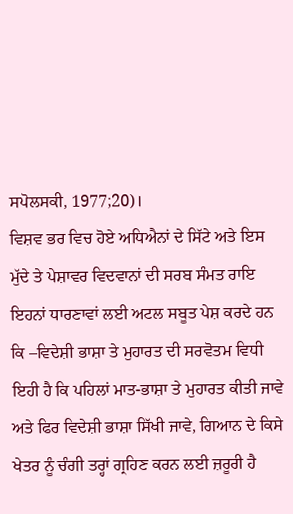ਸਪੋਲਸਕੀ, 1977;20)।
ਵਿਸ਼ਵ ਭਰ ਵਿਚ ਹੋਏ ਅਧਿਐਨਾਂ ਦੇ ਸਿੱਟੇ ਅਤੇ ਇਸ ਮੁੱਦੇ ਤੇ ਪੇਸ਼ਾਵਰ ਵਿਦਵਾਨਾਂ ਦੀ ਸਰਬ ਸੰਮਤ ਰਾਇ ਇਹਨਾਂ ਧਾਰਣਾਵਾਂ ਲਈ ਅਟਲ ਸਬੂਤ ਪੇਸ਼ ਕਰਦੇ ਹਨ ਕਿ –ਵਿਦੇਸ਼ੀ ਭਾਸ਼ਾ ਤੇ ਮੁਹਾਰਤ ਦੀ ਸਰਵੋਤਮ ਵਿਧੀ ਇਹੀ ਹੈ ਕਿ ਪਹਿਲਾਂ ਮਾਤ-ਭਾਸ਼ਾ ਤੇ ਮੁਹਾਰਤ ਕੀਤੀ ਜਾਵੇ ਅਤੇ ਫਿਰ ਵਿਦੇਸ਼ੀ ਭਾਸ਼ਾ ਸਿੱਖੀ ਜਾਵੇ, ਗਿਆਨ ਦੇ ਕਿਸੇ ਖੇਤਰ ਨੂੰ ਚੰਗੀ ਤਰ੍ਹਾਂ ਗ੍ਰਹਿਣ ਕਰਨ ਲਈ ਜ਼ਰੂਰੀ ਹੈ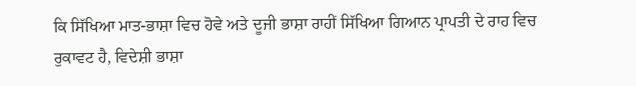ਕਿ ਸਿੱਖਿਆ ਮਾਤ-ਭਾਸ਼ਾ ਵਿਚ ਹੋਵੇ ਅਤੇ ਦੂਜੀ ਭਾਸ਼ਾ ਰਾਹੀਂ ਸਿੱਖਿਆ ਗਿਆਨ ਪ੍ਰਾਪਤੀ ਦੇ ਰਾਹ ਵਿਚ ਰੁਕਾਵਟ ਹੈ, ਵਿਦੇਸ਼ੀ ਭਾਸ਼ਾ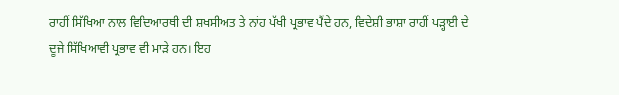ਰਾਹੀਂ ਸਿੱਖਿਆ ਨਾਲ ਵਿਦਿਆਰਥੀ ਦੀ ਸ਼ਖਸੀਅਤ ਤੇ ਨਾਂਹ ਪੱਖੀ ਪ੍ਰਭਾਵ ਪੈਂਦੇ ਹਨ, ਵਿਦੇਸ਼ੀ ਭਾਸ਼ਾ ਰਾਹੀਂ ਪੜ੍ਹਾਈ ਦੇ
ਦੂਜੇ ਸਿੱਖਿਆਵੀ ਪ੍ਰਭਾਵ ਵੀ ਮਾੜੇ ਹਨ। ਇਹ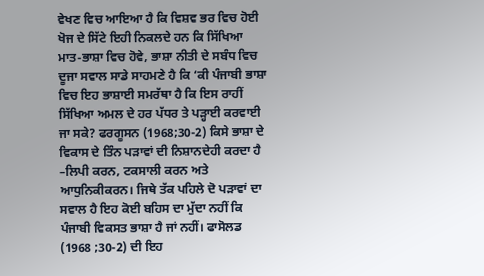ਵੇਖਣ ਵਿਚ ਆਇਆ ਹੈ ਕਿ ਵਿਸ਼ਵ ਭਰ ਵਿਚ ਹੋਈ ਖੋਜ ਦੇ ਸਿੱਟੇ ਇਹੀ ਨਿਕਲਦੇ ਹਨ ਕਿ ਸਿੱਖਿਆ ਮਾਤ-ਭਾਸ਼ਾ ਵਿਚ ਹੋਵੇ, ਭਾਸ਼ਾ ਨੀਤੀ ਦੇ ਸਬੰਧ ਵਿਚ ਦੂਜਾ ਸਵਾਲ ਸਾਡੇ ਸਾਹਮਣੇ ਹੈ ਕਿ ‘ਕੀ ਪੰਜਾਬੀ ਭਾਸ਼ਾ ਵਿਚ ਇਹ ਭਾਸ਼ਾਈ ਸਮਰੱਥਾ ਹੈ ਕਿ ਇਸ ਰਾਹੀਂ ਸਿੱਖਿਆ ਅਮਲ ਦੇ ਹਰ ਪੱਧਰ ਤੇ ਪੜ੍ਹਾਈ ਕਰਵਾਈ ਜਾ ਸਕੇ? ਫਰਗੂਸਨ (1968;30-2) ਕਿਸੇ ਭਾਸ਼ਾ ਦੇ ਵਿਕਾਸ ਦੇ ਤਿੰਨ ਪੜਾਵਾਂ ਦੀ ਨਿਸ਼ਾਨਦੇਹੀ ਕਰਦਾ ਹੈ –ਲਿਪੀ ਕਰਨ, ਟਕਸਾਲੀ ਕਰਨ ਅਤੇ ਆਧੁਨਿਕੀਕਰਨ। ਜਿਥੇ ਤੱਕ ਪਹਿਲੇ ਦੋ ਪੜਾਵਾਂ ਦਾ ਸਵਾਲ ਹੈ ਇਹ ਕੋਈ ਬਹਿਸ ਦਾ ਮੁੱਦਾ ਨਹੀਂ ਕਿ ਪੰਜਾਬੀ ਵਿਕਸਤ ਭਾਸ਼ਾ ਹੈ ਜਾਂ ਨਹੀਂ। ਫਾਸੋਲਡ (1968 ;30-2) ਦੀ ਇਹ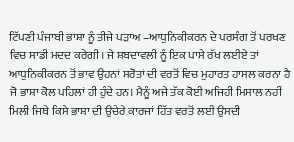ਟਿੱਪਣੀ ਪੰਜਾਬੀ ਭਾਸ਼ਾ ਨੂੰ ਤੀਜੇ ਪੜਾਅ –ਆਧੁਨਿਕੀਕਰਨ ਦੇ ਪਰਸੰਗ ਤੋਂ ਪਰਖਣ ਵਿਚ ਸਾਡੀ ਮਦਦ ਕਰੇਗੀ। ਜੇ ਸ਼ਬਦਾਵਲੀ ਨੂੰ ਇਕ ਪਾਸੇ ਰੱਖ ਲਈਏ ਤਾਂ ਆਧੁਨਿਕੀਕਰਨ ਤੋਂ ਭਾਵ ਉਹਨਾਂ ਸਰੋਤਾਂ ਦੀ ਵਰਤੋਂ ਵਿਚ ਮੁਹਾਰਤ ਹਾਸਲ ਕਰਨਾ ਹੈ ਜੋ ਭਾਸ਼ਾ ਕੋਲ ਪਹਿਲਾਂ ਹੀ ਹੁੰਦੇ ਹਨ। ਮੈਨੂੰ ਅਜੇ ਤੱਕ ਕੋਈ ਅਜਿਹੀ ਮਿਸਾਲ ਨਹੀਂ ਮਿਲੀ ਜਿਥੇ ਕਿਸੇ ਭਾਸ਼ਾ ਦੀ ਉਚੇਰੇ ਕਾਰਜਾਂ ਹਿੱਤ ਵਰਤੋਂ ਲਈ ਉਸਦੀ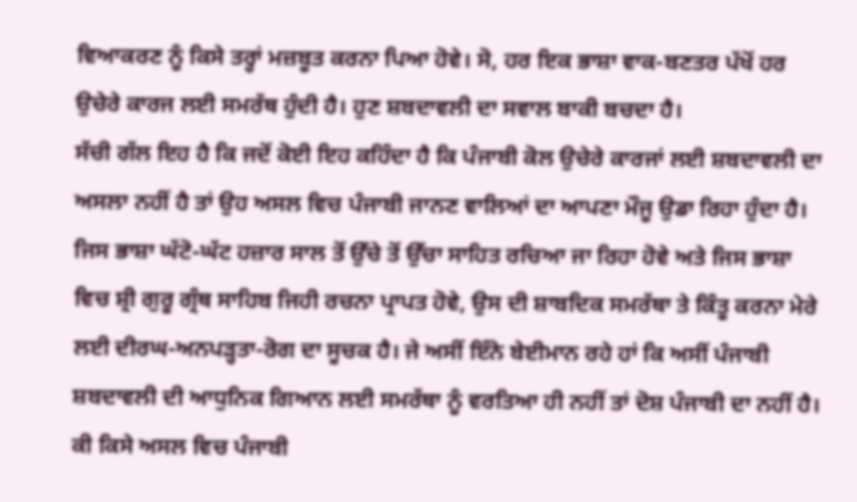ਵਿਆਕਰਣ ਨੂੰ ਕਿਸੇ ਤਰ੍ਹਾਂ ਮਜ਼ਬੂਤ ਕਰਨਾ ਪਿਆ ਹੋਵੇ। ਸੋ, ਹਰ ਇਕ ਭਾਸ਼ਾ ਵਾਕ-ਬਣਤਰ ਪੱਖੋਂ ਹਰ ਉਚੇਰੇ ਕਾਰਜ ਲਈ ਸਮਰੱਥ ਹੁੰਦੀ ਹੈ। ਹੁਣ ਸ਼ਬਦਾਵਲੀ ਦਾ ਸਵਾਲ ਬਾਕੀ ਬਚਦਾ ਹੈ।
ਸੱਚੀ ਗੱਲ ਇਹ ਹੈ ਕਿ ਜਦੋਂ ਕੋਈ ਇਹ ਕਹਿੰਦਾ ਹੈ ਕਿ ਪੰਜਾਬੀ ਕੋਲ ਉਚੇਰੇ ਕਾਰਜਾਂ ਲਈ ਸ਼ਬਦਾਵਲੀ ਦਾ ਅਸਲਾ ਨਹੀਂ ਹੈ ਤਾਂ ਉਹ ਅਸਲ ਵਿਚ ਪੰਜਾਬੀ ਜਾਨਣ ਵਾਲਿਆਂ ਦਾ ਆਪਣਾ ਮੌਜੂ ਉਡਾ ਰਿਹਾ ਹੁੰਦਾ ਹੈ। ਜਿਸ ਭਾਸ਼ਾ ਘੱਟੋ-ਘੱਟ ਹਜ਼ਾਰ ਸਾਲ ਤੋਂ ਉੱਚੇ ਤੋਂ ਉੱਚਾ ਸਾਹਿਤ ਰਚਿਆ ਜਾ ਰਿਹਾ ਹੋਵੇ ਅਤੇ ਜਿਸ ਭਾਸ਼ਾ ਵਿਚ ਸ਼੍ਰੀ ਗੁਰੂ ਗ੍ਰੰਥ ਸਾਹਿਬ ਜਿਹੀ ਰਚਨਾ ਪ੍ਰਾਪਤ ਹੋਵੇ, ਉਸ ਦੀ ਸ਼ਾਬਦਿਕ ਸਮਰੱਥਾ ਤੇ ਕਿੰਤੂ ਕਰਨਾ ਮੇਰੇ ਲਈ ਦੀਰਘ-ਅਨਪੜ੍ਹਤਾ-ਰੋਗ ਦਾ ਸੂਚਕ ਹੈ। ਜੇ ਅਸੀਂ ਇੰਨੇ ਬੇਈਮਾਨ ਰਹੇ ਹਾਂ ਕਿ ਅਸੀਂ ਪੰਜਾਬੀ ਸ਼ਬਦਾਵਲੀ ਦੀ ਆਧੁਨਿਕ ਗਿਆਨ ਲਈ ਸਮਰੱਥਾ ਨੂੰ ਵਰਤਿਆ ਹੀ ਨਹੀਂ ਤਾਂ ਦੋਸ਼ ਪੰਜਾਬੀ ਦਾ ਨਹੀਂ ਹੈ।
ਕੀ ਕਿਸੇ ਅਸਲ ਵਿਚ ਪੰਜਾਬੀ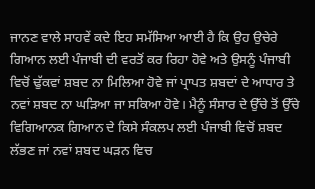ਜਾਨਣ ਵਾਲੇ ਸਾਹਵੇਂ ਕਦੇ ਇਹ ਸਮੱਸਿਆ ਆਈ ਹੈ ਕਿ ਉਹ ਉਚੇਰੇ ਗਿਆਨ ਲਈ ਪੰਜਾਬੀ ਦੀ ਵਰਤੋਂ ਕਰ ਰਿਹਾ ਹੋਵੇ ਅਤੇ ਉਸਨੂੰ ਪੰਜਾਬੀ ਵਿਚੋਂ ਢੁੱਕਵਾਂ ਸ਼ਬਦ ਨਾ ਮਿਲਿਆ ਹੋਵੇ ਜਾਂ ਪ੍ਰਾਪਤ ਸ਼ਬਦਾਂ ਦੇ ਆਧਾਰ ਤੇ ਨਵਾਂ ਸ਼ਬਦ ਨਾ ਘੜਿਆ ਜਾ ਸਕਿਆ ਹੋਵੇ। ਮੈਨੂੰ ਸੰਸਾਰ ਦੇ ਉੱਚੇ ਤੋਂ ਉੱਚੇ ਵਿਗਿਆਨਕ ਗਿਆਨ ਦੇ ਕਿਸੇ ਸੰਕਲਪ ਲਈ ਪੰਜਾਬੀ ਵਿਚੋਂ ਸ਼ਬਦ ਲੱਭਣ ਜਾਂ ਨਵਾਂ ਸ਼ਬਦ ਘੜਨ ਵਿਚ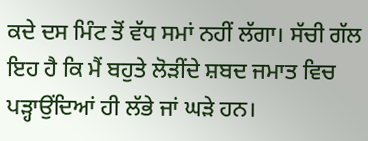ਕਦੇ ਦਸ ਮਿੰਟ ਤੋਂ ਵੱਧ ਸਮਾਂ ਨਹੀਂ ਲੱਗਾ। ਸੱਚੀ ਗੱਲ ਇਹ ਹੈ ਕਿ ਮੈਂ ਬਹੁਤੇ ਲੋੜੀਂਦੇ ਸ਼ਬਦ ਜਮਾਤ ਵਿਚ ਪੜ੍ਹਾਉਂਦਿਆਂ ਹੀ ਲੱਭੇ ਜਾਂ ਘੜੇ ਹਨ।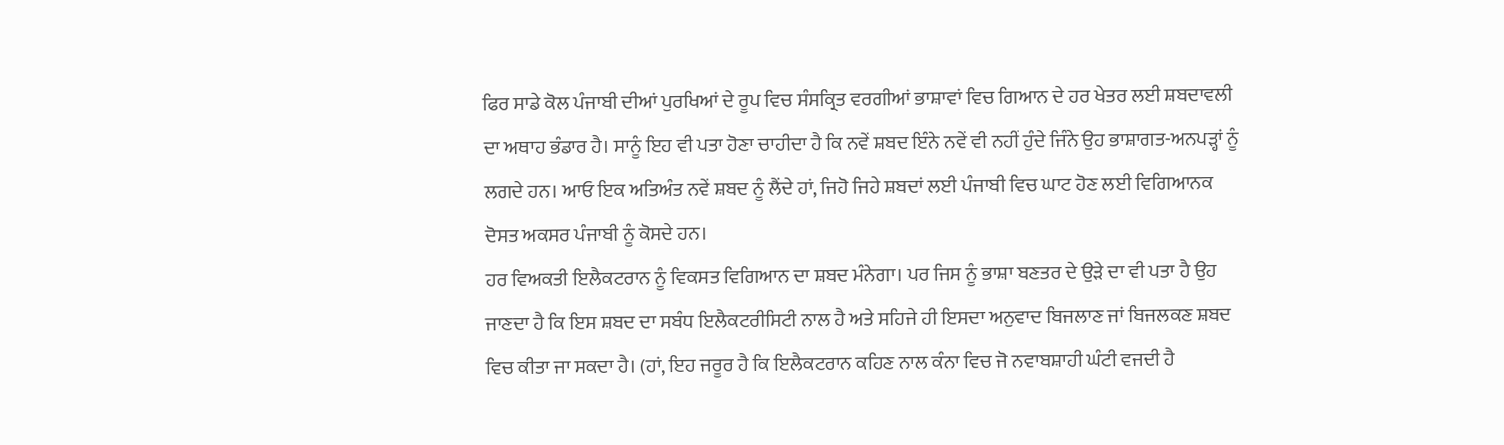ਫਿਰ ਸਾਡੇ ਕੋਲ ਪੰਜਾਬੀ ਦੀਆਂ ਪੁਰਖਿਆਂ ਦੇ ਰੂਪ ਵਿਚ ਸੰਸਕ੍ਰਿਤ ਵਰਗੀਆਂ ਭਾਸ਼ਾਵਾਂ ਵਿਚ ਗਿਆਨ ਦੇ ਹਰ ਖੇਤਰ ਲਈ ਸ਼ਬਦਾਵਲੀ ਦਾ ਅਥਾਹ ਭੰਡਾਰ ਹੈ। ਸਾਨੂੰ ਇਹ ਵੀ ਪਤਾ ਹੋਣਾ ਚਾਹੀਦਾ ਹੈ ਕਿ ਨਵੇਂ ਸ਼ਬਦ ਇੰਨੇ ਨਵੇਂ ਵੀ ਨਹੀਂ ਹੁੰਦੇ ਜਿੰਨੇ ਉਹ ਭਾਸ਼ਾਗਤ-ਅਨਪੜ੍ਹਾਂ ਨੂੰ ਲਗਦੇ ਹਨ। ਆਓ ਇਕ ਅਤਿਅੰਤ ਨਵੇਂ ਸ਼ਬਦ ਨੂੰ ਲੈਂਦੇ ਹਾਂ, ਜਿਹੋ ਜਿਹੇ ਸ਼ਬਦਾਂ ਲਈ ਪੰਜਾਬੀ ਵਿਚ ਘਾਟ ਹੋਣ ਲਈ ਵਿਗਿਆਨਕ ਦੋਸਤ ਅਕਸਰ ਪੰਜਾਬੀ ਨੂੰ ਕੋਸਦੇ ਹਨ।
ਹਰ ਵਿਅਕਤੀ ਇਲੈਕਟਰਾਨ ਨੂੰ ਵਿਕਸਤ ਵਿਗਿਆਨ ਦਾ ਸ਼ਬਦ ਮੰਨੇਗਾ। ਪਰ ਜਿਸ ਨੂੰ ਭਾਸ਼ਾ ਬਣਤਰ ਦੇ ਉੜੇ ਦਾ ਵੀ ਪਤਾ ਹੈ ਉਹ ਜਾਣਦਾ ਹੈ ਕਿ ਇਸ ਸ਼ਬਦ ਦਾ ਸਬੰਧ ਇਲੈਕਟਰੀਸਿਟੀ ਨਾਲ ਹੈ ਅਤੇ ਸਹਿਜੇ ਹੀ ਇਸਦਾ ਅਨੁਵਾਦ ਬਿਜਲਾਣ ਜਾਂ ਬਿਜਲਕਣ ਸ਼ਬਦ ਵਿਚ ਕੀਤਾ ਜਾ ਸਕਦਾ ਹੈ। (ਹਾਂ, ਇਹ ਜਰੂਰ ਹੈ ਕਿ ਇਲੈਕਟਰਾਨ ਕਹਿਣ ਨਾਲ ਕੰਨਾ ਵਿਚ ਜੋ ਨਵਾਬਸ਼ਾਹੀ ਘੰਟੀ ਵਜਦੀ ਹੈ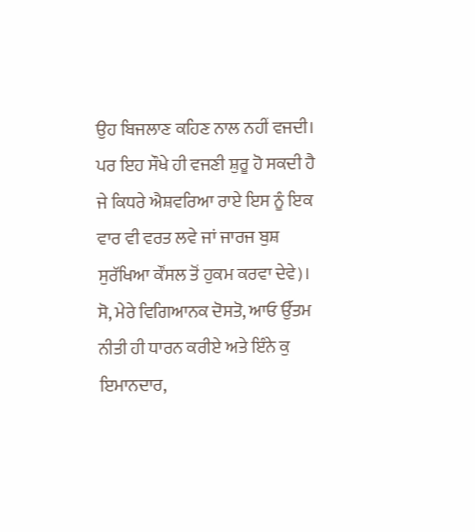ਉਹ ਬਿਜਲਾਣ ਕਹਿਣ ਨਾਲ ਨਹੀਂ ਵਜਦੀ। ਪਰ ਇਹ ਸੌਖੇ ਹੀ ਵਜਣੀ ਸ਼ੁਰੂ ਹੋ ਸਕਦੀ ਹੈ ਜੇ ਕਿਧਰੇ ਐਸ਼ਵਰਿਆ ਰਾਏ ਇਸ ਨੂੰ ਇਕ ਵਾਰ ਵੀ ਵਰਤ ਲਵੇ ਜਾਂ ਜਾਰਜ ਬੁਸ਼ ਸੁਰੱਖਿਆ ਕੌਂਸਲ ਤੋਂ ਹੁਕਮ ਕਰਵਾ ਦੇਵੇ)। ਸੋ, ਮੇਰੇ ਵਿਗਿਆਨਕ ਦੋਸਤੋ, ਆਓ ਉੱਤਮ ਨੀਤੀ ਹੀ ਧਾਰਨ ਕਰੀਏ ਅਤੇ ਇੰਨੇ ਕੁ ਇਮਾਨਦਾਰ,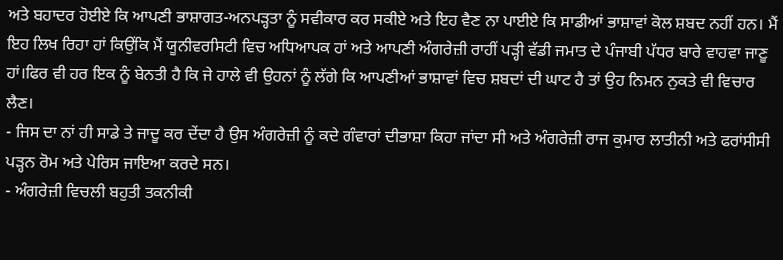ਅਤੇ ਬਹਾਦਰ ਹੋਈਏ ਕਿ ਆਪਣੀ ਭਾਸ਼ਾਗਤ-ਅਨਪੜ੍ਹਤਾ ਨੂੰ ਸਵੀਕਾਰ ਕਰ ਸਕੀਏ ਅਤੇ ਇਹ ਵੈਣ ਨਾ ਪਾਈਏ ਕਿ ਸਾਡੀਆਂ ਭਾਸ਼ਾਵਾਂ ਕੋਲ ਸ਼ਬਦ ਨਹੀਂ ਹਨ। ਮੈਂ ਇਹ ਲਿਖ ਰਿਹਾ ਹਾਂ ਕਿਉਂਕਿ ਮੈਂ ਯੂਨੀਵਰਸਿਟੀ ਵਿਚ ਅਧਿਆਪਕ ਹਾਂ ਅਤੇ ਆਪਣੀ ਅੰਗਰੇਜ਼ੀ ਰਾਹੀਂ ਪੜ੍ਹੀ ਵੱਡੀ ਜਮਾਤ ਦੇ ਪੰਜਾਬੀ ਪੱਧਰ ਬਾਰੇ ਵਾਹਵਾ ਜਾਣੂ ਹਾਂ।ਫਿਰ ਵੀ ਹਰ ਇਕ ਨੂੰ ਬੇਨਤੀ ਹੈ ਕਿ ਜੇ ਹਾਲੇ ਵੀ ਉਹਨਾਂ ਨੂੰ ਲੱਗੇ ਕਿ ਆਪਣੀਆਂ ਭਾਸ਼ਾਵਾਂ ਵਿਚ ਸ਼ਬਦਾਂ ਦੀ ਘਾਟ ਹੈ ਤਾਂ ਉਹ ਨਿਮਨ ਨੁਕਤੇ ਵੀ ਵਿਚਾਰ ਲੈਣ।
- ਜਿਸ ਦਾ ਨਾਂ ਹੀ ਸਾਡੇ ਤੇ ਜਾਦੂ ਕਰ ਦੇਂਦਾ ਹੈ ਉਸ ਅੰਗਰੇਜ਼ੀ ਨੂੰ ਕਦੇ ਗੰਵਾਰਾਂ ਦੀਭਾਸ਼ਾ ਕਿਹਾ ਜਾਂਦਾ ਸੀ ਅਤੇ ਅੰਗਰੇਜ਼ੀ ਰਾਜ ਕੁਮਾਰ ਲਾਤੀਨੀ ਅਤੇ ਫਰਾਂਸੀਸੀ ਪੜ੍ਹਨ ਰੋਮ ਅਤੇ ਪੇਰਿਸ ਜਾਇਆ ਕਰਦੇ ਸਨ।
- ਅੰਗਰੇਜ਼ੀ ਵਿਚਲੀ ਬਹੁਤੀ ਤਕਨੀਕੀ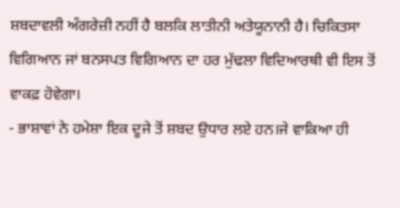ਸ਼ਬਦਾਵਲੀ ਅੰਗਰੇਜ਼ੀ ਨਹੀਂ ਹੈ ਬਲਕਿ ਲਾਤੀਨੀ ਅਤੇਯੂਨਾਨੀ ਹੈ। ਚਿਕਿਤਸਾ ਵਿਗਿਆਨ ਜਾਂ ਬਨਸਪਤ ਵਿਗਿਆਨ ਦਾ ਹਰ ਮੁੱਢਲਾ ਵਿਦਿਆਰਥੀ ਵੀ ਇਸ ਤੋਂ ਵਾਕਫ਼ ਹੋਵੇਗਾ।
- ਭਾਸ਼ਾਵਾਂ ਨੇ ਹਮੇਸ਼ਾ ਇਕ ਦੂਜੇ ਤੋਂ ਸ਼ਬਦ ਉਧਾਰ ਲਏ ਹਨ।ਜੇ ਵਾਕਿਆ ਹੀ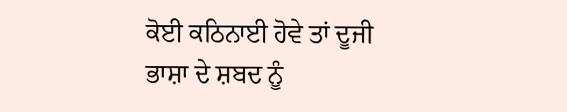ਕੋਈ ਕਠਿਨਾਈ ਹੋਵੇ ਤਾਂ ਦੂਜੀ ਭਾਸ਼ਾ ਦੇ ਸ਼ਬਦ ਨੂੰ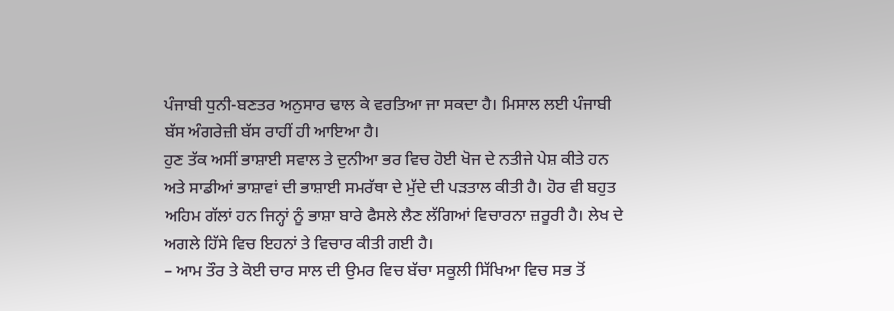ਪੰਜਾਬੀ ਧੁਨੀ-ਬਣਤਰ ਅਨੁਸਾਰ ਢਾਲ ਕੇ ਵਰਤਿਆ ਜਾ ਸਕਦਾ ਹੈ। ਮਿਸਾਲ ਲਈ ਪੰਜਾਬੀ ਬੱਸ ਅੰਗਰੇਜ਼ੀ ਬੱਸ ਰਾਹੀਂ ਹੀ ਆਇਆ ਹੈ।
ਹੁਣ ਤੱਕ ਅਸੀਂ ਭਾਸ਼ਾਈ ਸਵਾਲ ਤੇ ਦੁਨੀਆ ਭਰ ਵਿਚ ਹੋਈ ਖੋਜ ਦੇ ਨਤੀਜੇ ਪੇਸ਼ ਕੀਤੇ ਹਨ ਅਤੇ ਸਾਡੀਆਂ ਭਾਸ਼ਾਵਾਂ ਦੀ ਭਾਸ਼ਾਈ ਸਮਰੱਥਾ ਦੇ ਮੁੱਦੇ ਦੀ ਪੜਤਾਲ ਕੀਤੀ ਹੈ। ਹੋਰ ਵੀ ਬਹੁਤ ਅਹਿਮ ਗੱਲਾਂ ਹਨ ਜਿਨ੍ਹਾਂ ਨੂੰ ਭਾਸ਼ਾ ਬਾਰੇ ਫੈਸਲੇ ਲੈਣ ਲੱਗਿਆਂ ਵਿਚਾਰਨਾ ਜ਼ਰੂਰੀ ਹੈ। ਲੇਖ ਦੇ ਅਗਲੇ ਹਿੱਸੇ ਵਿਚ ਇਹਨਾਂ ਤੇ ਵਿਚਾਰ ਕੀਤੀ ਗਈ ਹੈ।
– ਆਮ ਤੌਰ ਤੇ ਕੋਈ ਚਾਰ ਸਾਲ ਦੀ ਉਮਰ ਵਿਚ ਬੱਚਾ ਸਕੂਲੀ ਸਿੱਖਿਆ ਵਿਚ ਸਭ ਤੋਂ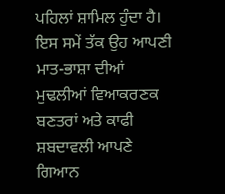ਪਹਿਲਾਂ ਸ਼ਾਮਿਲ ਹੁੰਦਾ ਹੈ। ਇਸ ਸਮੇਂ ਤੱਕ ਉਹ ਆਪਣੀ ਮਾਤ-ਭਾਸ਼ਾ ਦੀਆਂ ਮੁਢਲੀਆਂ ਵਿਆਕਰਣਕ ਬਣਤਰਾਂ ਅਤੇ ਕਾਫੀ ਸ਼ਬਦਾਵਲੀ ਆਪਣੇ ਗਿਆਨ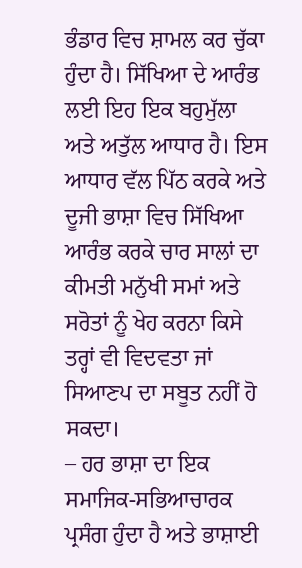ਭੰਡਾਰ ਵਿਚ ਸ਼ਾਮਲ ਕਰ ਚੁੱਕਾ ਹੁੰਦਾ ਹੈ। ਸਿੱਖਿਆ ਦੇ ਆਰੰਭ ਲਈ ਇਹ ਇਕ ਬਹੁਮੁੱਲਾ ਅਤੇ ਅਤੁੱਲ ਆਧਾਰ ਹੈ। ਇਸ ਆਧਾਰ ਵੱਲ ਪਿੱਠ ਕਰਕੇ ਅਤੇ ਦੂਜੀ ਭਾਸ਼ਾ ਵਿਚ ਸਿੱਖਿਆ ਆਰੰਭ ਕਰਕੇ ਚਾਰ ਸਾਲਾਂ ਦਾ ਕੀਮਤੀ ਮਨੁੱਖੀ ਸਮਾਂ ਅਤੇ ਸਰੋਤਾਂ ਨੂੰ ਖੇਹ ਕਰਨਾ ਕਿਸੇ ਤਰ੍ਹਾਂ ਵੀ ਵਿਦਵਤਾ ਜਾਂ ਸਿਆਣਪ ਦਾ ਸਬੂਤ ਨਹੀਂ ਹੋ ਸਕਦਾ।
– ਹਰ ਭਾਸ਼ਾ ਦਾ ਇਕ ਸਮਾਜਿਕ-ਸਭਿਆਚਾਰਕ ਪ੍ਰਸੰਗ ਹੁੰਦਾ ਹੈ ਅਤੇ ਭਾਸ਼ਾਈ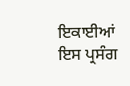ਇਕਾਈਆਂ ਇਸ ਪ੍ਰਸੰਗ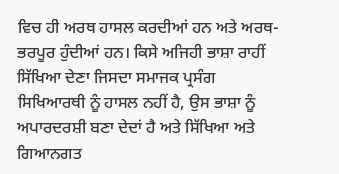ਵਿਚ ਹੀ ਅਰਥ ਹਾਸਲ ਕਰਦੀਆਂ ਹਨ ਅਤੇ ਅਰਥ-ਭਰਪੂਰ ਹੁੰਦੀਆਂ ਹਨ। ਕਿਸੇ ਅਜਿਹੀ ਭਾਸ਼ਾ ਰਾਹੀਂ ਸਿੱਖਿਆ ਦੇਣਾ ਜਿਸਦਾ ਸਮਾਜਕ ਪ੍ਰਸੰਗ ਸਿਖਿਆਰਥੀ ਨੂੰ ਹਾਸਲ ਨਹੀਂ ਹੈ, ਉਸ ਭਾਸ਼ਾ ਨੂੰ ਅਪਾਰਦਰਸ਼ੀ ਬਣਾ ਦੇਦਾਂ ਹੈ ਅਤੇ ਸਿੱਖਿਆ ਅਤੇ ਗਿਆਨਗਤ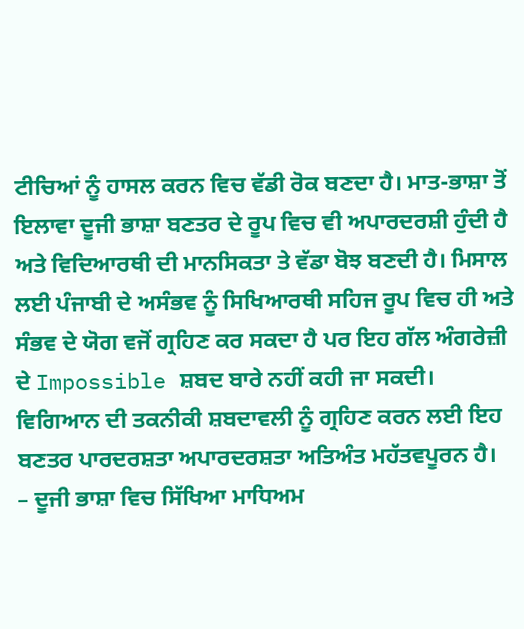ਟੀਚਿਆਂ ਨੂੰ ਹਾਸਲ ਕਰਨ ਵਿਚ ਵੱਡੀ ਰੋਕ ਬਣਦਾ ਹੈ। ਮਾਤ-ਭਾਸ਼ਾ ਤੋਂ ਇਲਾਵਾ ਦੂਜੀ ਭਾਸ਼ਾ ਬਣਤਰ ਦੇ ਰੂਪ ਵਿਚ ਵੀ ਅਪਾਰਦਰਸ਼ੀ ਹੁੰਦੀ ਹੈ ਅਤੇ ਵਿਦਿਆਰਥੀ ਦੀ ਮਾਨਸਿਕਤਾ ਤੇ ਵੱਡਾ ਬੋਝ ਬਣਦੀ ਹੈ। ਮਿਸਾਲ ਲਈ ਪੰਜਾਬੀ ਦੇ ਅਸੰਭਵ ਨੂੰ ਸਿਖਿਆਰਥੀ ਸਹਿਜ ਰੂਪ ਵਿਚ ਹੀ ਅਤੇ ਸੰਭਵ ਦੇ ਯੋਗ ਵਜੋਂ ਗ੍ਰਹਿਣ ਕਰ ਸਕਦਾ ਹੈ ਪਰ ਇਹ ਗੱਲ ਅੰਗਰੇਜ਼ੀ ਦੇ Impossible ਸ਼ਬਦ ਬਾਰੇ ਨਹੀਂ ਕਹੀ ਜਾ ਸਕਦੀ। ਵਿਗਿਆਨ ਦੀ ਤਕਨੀਕੀ ਸ਼ਬਦਾਵਲੀ ਨੂੰ ਗ੍ਰਹਿਣ ਕਰਨ ਲਈ ਇਹ ਬਣਤਰ ਪਾਰਦਰਸ਼ਤਾ ਅਪਾਰਦਰਸ਼ਤਾ ਅਤਿਅੰਤ ਮਹੱਤਵਪੂਰਨ ਹੈ।
– ਦੂਜੀ ਭਾਸ਼ਾ ਵਿਚ ਸਿੱਖਿਆ ਮਾਧਿਅਮ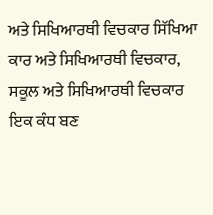ਅਤੇ ਸਿਖਿਆਰਥੀ ਵਿਚਕਾਰ ਸਿੱਖਿਆ ਕਾਰ ਅਤੇ ਸਿਖਿਆਰਥੀ ਵਿਚਕਾਰ, ਸਕੂਲ ਅਤੇ ਸਿਖਿਆਰਥੀ ਵਿਚਕਾਰ ਇਕ ਕੰਧ ਬਣ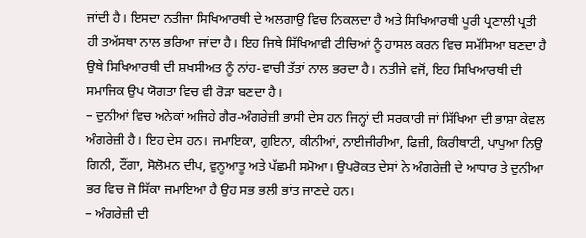ਜਾਂਦੀ ਹੈ। ਇਸਦਾ ਨਤੀਜਾ ਸਿਖਿਆਰਥੀ ਦੇ ਅਲਗਾਉ ਵਿਚ ਨਿਕਲਦਾ ਹੈ ਅਤੇ ਸਿਖਿਆਰਥੀ ਪੂਰੀ ਪ੍ਰਣਾਲੀ ਪ੍ਰਤੀ ਹੀ ਤਅੱਸਥਾ ਨਾਲ ਭਰਿਆ ਜਾਂਦਾ ਹੈ। ਇਹ ਜਿਥੇ ਸਿੱਖਿਆਵੀ ਟੀਚਿਆਂ ਨੂੰ ਹਾਸਲ ਕਰਨ ਵਿਚ ਸਮੱਸਿਆ ਬਣਦਾ ਹੈ ਉਥੇ ਸਿਖਿਆਰਥੀ ਦੀ ਸ਼ਖਸੀਅਤ ਨੂੰ ਨਾਂਹ-ਵਾਚੀ ਤੱਤਾਂ ਨਾਲ ਭਰਦਾ ਹੈ। ਨਤੀਜੇ ਵਜੋਂ, ਇਹ ਸਿਖਿਆਰਥੀ ਦੀ ਸਮਾਜਿਕ ਉਪ ਯੋਗਤਾ ਵਿਚ ਵੀ ਰੋੜਾ ਬਣਦਾ ਹੈ।
– ਦੁਨੀਆਂ ਵਿਚ ਅਨੇਕਾਂ ਅਜਿਹੇ ਗੈਰ-ਅੰਗਰੇਜ਼ੀ ਭਾਸੀ ਦੇਸ ਹਨ ਜਿਨ੍ਹਾਂ ਦੀ ਸਰਕਾਰੀ ਜਾਂ ਸਿੱਖਿਆ ਦੀ ਭਾਸ਼ਾ ਕੇਵਲ ਅੰਗਰੇਜ਼ੀ ਹੈ। ਇਹ ਦੇਸ ਹਨ। ਜਮਾਇਕਾ, ਗੁਇਨਾ, ਕੀਨੀਆਂ, ਨਾਈਜੀਰੀਆ, ਫਿਜ਼ੀ, ਕਿਰੀਥਾਟੀ, ਪਾਪੁਆ ਨਿਉ ਗਿਨੀ, ਟੌਂਗਾ, ਸੋਲੋਮਨ ਦੀਪ, ਵੁਨੂਆਤੂ ਅਤੇ ਪੱਛਮੀ ਸਮੋਆ। ਉਪਰੋਕਤ ਦੇਸਾਂ ਨੇ ਅੰਗਰੇਜ਼ੀ ਦੇ ਆਧਾਰ ਤੇ ਦੁਨੀਆ ਭਰ ਵਿਚ ਜੋ ਸਿੱਕਾ ਜਮਾਇਆ ਹੈ ਉਹ ਸਭ ਭਲੀ ਭਾਂਤ ਜਾਣਦੇ ਹਨ।
– ਅੰਗਰੇਜ਼ੀ ਦੀ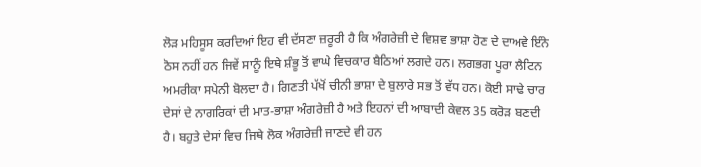ਲੋੜ ਮਹਿਸੂਸ ਕਰਦਿਆਂ ਇਹ ਵੀ ਦੱਸਣਾ ਜ਼ਰੂਰੀ ਹੈ ਕਿ ਅੰਗਰੇਜ਼ੀ ਦੇ ਵਿਸ਼ਵ ਭਾਸ਼ਾ ਹੋਣ ਦੇ ਦਾਅਵੇ ਇੰਨੇ ਠੋਸ ਨਹੀਂ ਹਨ ਜਿਵੇਂ ਸਾਨੂੰ ਇਥੇ ਸ਼ੰਭੂ ਤੋਂ ਵਾਘੇ ਵਿਚਕਾਰ ਬੈਠਿਆਂ ਲਗਦੇ ਹਨ। ਲਗਭਗ ਪੂਰਾ ਲੈਟਿਨ ਅਮਰੀਕਾ ਸਪੇਨੀ ਬੋਲਦਾ ਹੈ। ਗਿਣਤੀ ਪੱਖੋਂ ਚੀਨੀ ਭਾਸ਼ਾ ਦੇ ਬੁਲਾਰੇ ਸਭ ਤੋਂ ਵੱਧ ਹਨ। ਕੋਈ ਸਾਢੇ ਚਾਰ ਦੇਸਾਂ ਦੇ ਨਾਗਰਿਕਾਂ ਦੀ ਮਾਤ-ਭਾਸ਼ਾ ਅੰਗਰੇਜ਼ੀ ਹੈ ਅਤੇ ਇਹਨਾਂ ਦੀ ਆਬਾਦੀ ਕੇਵਲ 35 ਕਰੋੜ ਬਣਦੀ ਹੈ। ਬਹੁਤੇ ਦੇਸਾਂ ਵਿਚ ਜਿਥੇ ਲੋਕ ਅੰਗਰੇਜ਼ੀ ਜਾਣਦੇ ਵੀ ਹਨ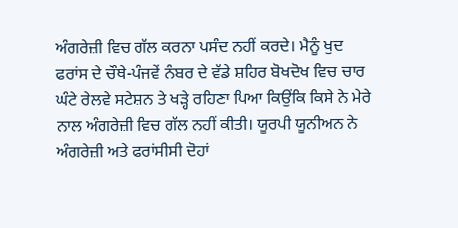ਅੰਗਰੇਜ਼ੀ ਵਿਚ ਗੱਲ ਕਰਨਾ ਪਸੰਦ ਨਹੀਂ ਕਰਦੇ। ਮੈਨੂੰ ਖੁਦ ਫਰਾਂਸ ਦੇ ਚੌਥੇ-ਪੰਜਵੇਂ ਨੰਬਰ ਦੇ ਵੱਡੇ ਸ਼ਹਿਰ ਬੋਖਦੋਖ ਵਿਚ ਚਾਰ ਘੰਟੇ ਰੇਲਵੇ ਸਟੇਸ਼ਨ ਤੇ ਖੜ੍ਹੇ ਰਹਿਣਾ ਪਿਆ ਕਿਉਂਕਿ ਕਿਸੇ ਨੇ ਮੇਰੇ ਨਾਲ ਅੰਗਰੇਜ਼ੀ ਵਿਚ ਗੱਲ ਨਹੀਂ ਕੀਤੀ। ਯੂਰਪੀ ਯੂਨੀਅਨ ਨੇ ਅੰਗਰੇਜ਼ੀ ਅਤੇ ਫਰਾਂਸੀਸੀ ਦੋਹਾਂ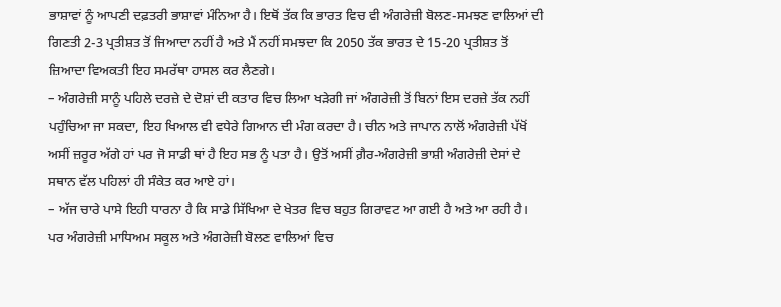ਭਾਸ਼ਾਵਾਂ ਨੂੰ ਆਪਣੀ ਦਫ਼ਤਰੀ ਭਾਸ਼ਾਵਾਂ ਮੰਨਿਆ ਹੈ। ਇਥੋਂ ਤੱਕ ਕਿ ਭਾਰਤ ਵਿਚ ਵੀ ਅੰਗਰੇਜ਼ੀ ਬੋਲਣ-ਸਮਝਣ ਵਾਲਿਆਂ ਦੀ ਗਿਣਤੀ 2-3 ਪ੍ਰਤੀਸ਼ਤ ਤੋਂ ਜਿਆਦਾ ਨਹੀਂ ਹੈ ਅਤੇ ਮੈਂ ਨਹੀਂ ਸਮਝਦਾ ਕਿ 2050 ਤੱਕ ਭਾਰਤ ਦੇ 15-20 ਪ੍ਰਤੀਸ਼ਤ ਤੋਂ ਜ਼ਿਆਦਾ ਵਿਅਕਤੀ ਇਹ ਸਮਰੱਥਾ ਹਾਸਲ ਕਰ ਲੈਣਗੇ।
– ਅੰਗਰੇਜ਼ੀ ਸਾਨੂੰ ਪਹਿਲੇ ਦਰਜ਼ੇ ਦੇ ਦੋਸ਼ਾਂ ਦੀ ਕਤਾਰ ਵਿਚ ਲਿਆ ਖੜੇਗੀ ਜਾਂ ਅੰਗਰੇਜ਼ੀ ਤੋਂ ਬਿਨਾਂ ਇਸ ਦਰਜ਼ੇ ਤੱਕ ਨਹੀਂ ਪਹੁੰਚਿਆ ਜਾ ਸਕਦਾ, ਇਹ ਖਿਆਲ ਵੀ ਵਧੇਰੇ ਗਿਆਨ ਦੀ ਮੰਗ ਕਰਦਾ ਹੈ। ਚੀਨ ਅਤੇ ਜਾਪਾਨ ਨਾਲੋਂ ਅੰਗਰੇਜ਼ੀ ਪੱਖੋਂ ਅਸੀਂ ਜ਼ਰੂਰ ਅੱਗੇ ਹਾਂ ਪਰ ਜੋ ਸਾਡੀ ਥਾਂ ਹੈ ਇਹ ਸਭ ਨੂੰ ਪਤਾ ਹੈ। ਉਤੋਂ ਅਸੀਂ ਗ਼ੈਰ-ਅੰਗਰੇਜ਼ੀ ਭਾਸ਼ੀ ਅੰਗਰੇਜ਼ੀ ਦੇਸਾਂ ਦੇ ਸਥਾਨ ਵੱਲ ਪਹਿਲਾਂ ਹੀ ਸੰਕੇਤ ਕਰ ਆਏ ਹਾਂ।
– ਅੱਜ ਚਾਰੇ ਪਾਸੇ ਇਹੀ ਧਾਰਨਾ ਹੈ ਕਿ ਸਾਡੇ ਸਿੱਖਿਆ ਦੇ ਖੇਤਰ ਵਿਚ ਬਹੁਤ ਗਿਰਾਵਟ ਆ ਗਈ ਹੈ ਅਤੇ ਆ ਰਹੀ ਹੈ। ਪਰ ਅੰਗਰੇਜ਼ੀ ਮਾਧਿਅਮ ਸਕੂਲ ਅਤੇ ਅੰਗਰੇਜ਼ੀ ਬੋਲਣ ਵਾਲਿਆਂ ਵਿਚ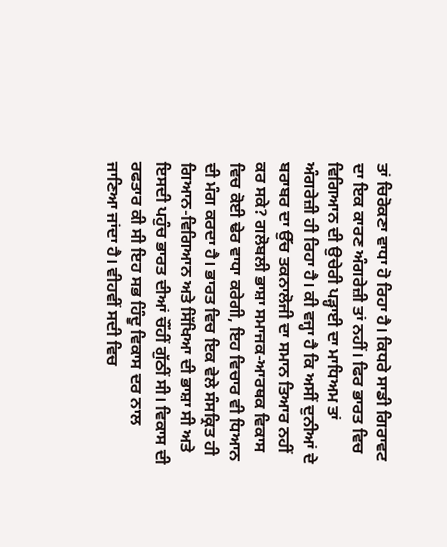ਤਾਂ ਚਿਰੋਕਣਾ ਵਾਧਾ ਹੋ ਰਿਹਾ ਹੈ। ਕਿਧਰੇ ਸਾਡੀ ਗਿਰਾਵਟ ਦਾ ਇਕ ਕਾਰਣ ਅੰਗਰੇਜ਼ੀ ਤਾਂ ਨਹੀਂ। ਫਿਰ ਭਾਰਤ ਵਿਚ ਵਿਗਿਆਨ ਦੀ ਉਚੇਰੀ ਪੜ੍ਹਾਈ ਦਾ ਮਾਧਿਅਮ ਤਾਂ ਅੰਗਰੇਜ਼ੀ ਹੀ ਰਿਹਾ ਹੈ। ਕੀ ਵਜ੍ਹਾ ਹੈ ਕਿ ਅਸੀਂ ਦੁਨੀਆਂ ਦੇ ਬਰਾਬਰ ਦਾ ਉੱਚ ਤਕਨਾਲੋਜੀ ਦਾ ਸਮਾਨ ਤਿਆਰ ਨਹੀਂ ਕਰ ਸਕੇ? ਗਲੋਬਲੀ ਭਾਸ਼ਾ ਸਮਾਜਕ-ਆਰਥਕ ਵਿਕਾਸ ਵਿਚ ਕੋਈ ਢੇਰ ਵਾਧਾ ਕਰੇਗੀ, ਇਹ ਵਿਚਾਰ ਵੀ ਧਿਆਨ ਦੀ ਮੰਗ ਕਰਦਾ ਹੈ। ਭਾਰਤ ਵਿਚ ਇਕ ਵੇਲੇ ਸੰਸਕ੍ਰਿਤ ਹੀ ਗਿਆਨ-ਵਿਗਿਆਨ ਅਤੇ ਸਿੱਖਿਆ ਦੀ ਭਾਸ਼ਾ ਸੀ ਅਤੇ ਇਸਦੀ ਪਹੁੰਚ ਭਾਰਤ ਦੀਆਂ ਚੌਂਹੀਂ ਗੁੱਠੀਂ ਸੀ। ਵਿਕਾਸ ਦੀ ਰਫਤਾਰ ਕੀ ਸੀ ਇਹ ਸਭ ਹਿੰਦੂ ਵਿਕਾਸ ਦਰ ਨਾਲ ਜਾਣਿਆ ਜਾਂਦਾ ਹੈ। ਵੀਹਵੀਂ ਸਦੀ ਵਿਚ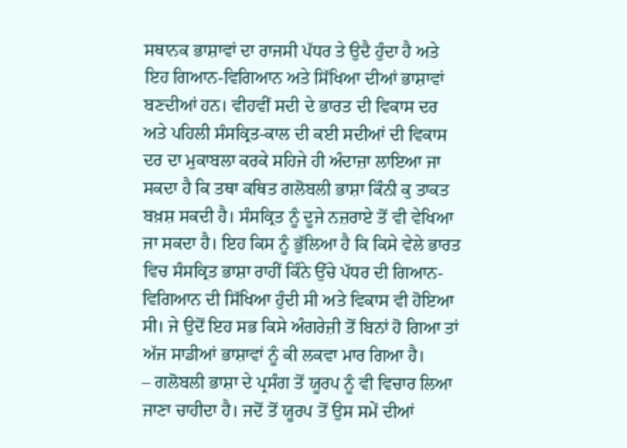ਸਥਾਨਕ ਭਾਸ਼ਾਵਾਂ ਦਾ ਰਾਜਸੀ ਪੱਧਰ ਤੇ ਉਦੈ ਹੁੰਦਾ ਹੈ ਅਤੇ ਇਹ ਗਿਆਨ-ਵਿਗਿਆਨ ਅਤੇ ਸਿੱਖਿਆ ਦੀਆਂ ਭਾਸ਼ਾਵਾਂ ਬਣਦੀਆਂ ਹਨ। ਵੀਹਵੀਂ ਸਦੀ ਦੇ ਭਾਰਤ ਦੀ ਵਿਕਾਸ ਦਰ ਅਤੇ ਪਹਿਲੀ ਸੰਸਕ੍ਰਿਤ-ਕਾਲ ਦੀ ਕਈ ਸਦੀਆਂ ਦੀ ਵਿਕਾਸ ਦਰ ਦਾ ਮੁਕਾਬਲਾ ਕਰਕੇ ਸਹਿਜੇ ਹੀ ਅੰਦਾਜ਼ਾ ਲਾਇਆ ਜਾ ਸਕਦਾ ਹੈ ਕਿ ਤਥਾ ਕਥਿਤ ਗਲੋਬਲੀ ਭਾਸ਼ਾ ਕਿੰਨੀ ਕੁ ਤਾਕਤ ਬਖ਼ਸ਼ ਸਕਦੀ ਹੈ। ਸੰਸਕ੍ਰਿਤ ਨੂੰ ਦੂਜੇ ਨਜ਼ਰਾਏ ਤੋਂ ਵੀ ਵੇਖਿਆ ਜਾ ਸਕਦਾ ਹੈ। ਇਹ ਕਿਸ ਨੂੰ ਭੁੱਲਿਆ ਹੈ ਕਿ ਕਿਸੇ ਵੇਲੇ ਭਾਰਤ ਵਿਚ ਸੰਸਕ੍ਰਿਤ ਭਾਸ਼ਾ ਰਾਹੀਂ ਕਿੰਨੇ ਉੱਚੇ ਪੱਧਰ ਦੀ ਗਿਆਨ-ਵਿਗਿਆਨ ਦੀ ਸਿੱਖਿਆ ਹੁੰਦੀ ਸੀ ਅਤੇ ਵਿਕਾਸ ਵੀ ਹੋਇਆ ਸੀ। ਜੇ ਉਦੋਂ ਇਹ ਸਭ ਕਿਸੇ ਅੰਗਰੇਜ਼ੀ ਤੋਂ ਬਿਨਾਂ ਹੋ ਗਿਆ ਤਾਂ ਅੱਜ ਸਾਡੀਆਂ ਭਾਸ਼ਾਵਾਂ ਨੂੰ ਕੀ ਲਕਵਾ ਮਾਰ ਗਿਆ ਹੈ।
– ਗਲੋਬਲੀ ਭਾਸ਼ਾ ਦੇ ਪ੍ਰਸੰਗ ਤੋਂ ਯੂਰਪ ਨੂੰ ਵੀ ਵਿਚਾਰ ਲਿਆ ਜਾਣਾ ਚਾਹੀਦਾ ਹੈ। ਜਦੋਂ ਤੋਂ ਯੂਰਪ ਤੋਂ ਉਸ ਸਮੇਂ ਦੀਆਂ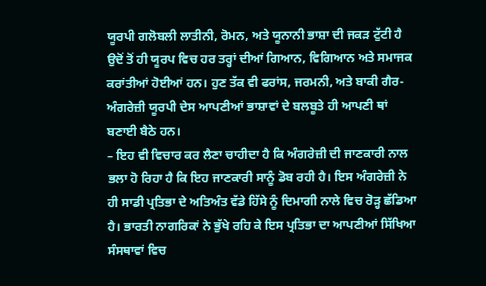ਯੂਰਪੀ ਗਲੋਬਲੀ ਲਾਤੀਨੀ, ਰੋਮਨ, ਅਤੇ ਯੂਨਾਨੀ ਭਾਸ਼ਾ ਦੀ ਜਕੜ ਟੁੱਟੀ ਹੈ ਉਦੋਂ ਤੋਂ ਹੀ ਯੂਰਪ ਵਿਚ ਹਰ ਤਰ੍ਹਾਂ ਦੀਆਂ ਗਿਆਨ, ਵਿਗਿਆਨ ਅਤੇ ਸਮਾਜਕ ਕਰਾਂਤੀਆਂ ਹੋਈਆਂ ਹਨ। ਹੁਣ ਤੱਕ ਵੀ ਫਰਾਂਸ, ਜਰਮਨੀ, ਅਤੇ ਬਾਕੀ ਗੈਰ-ਅੰਗਰੇਜ਼ੀ ਯੂਰਪੀ ਦੇਸ ਆਪਣੀਆਂ ਭਾਸ਼ਾਵਾਂ ਦੇ ਬਲਬੂਤੇ ਹੀ ਆਪਣੀ ਥਾਂ ਬਣਾਈ ਬੈਠੇ ਹਨ।
– ਇਹ ਵੀ ਵਿਚਾਰ ਕਰ ਲੈਣਾ ਚਾਹੀਦਾ ਹੈ ਕਿ ਅੰਗਰੇਜ਼ੀ ਦੀ ਜਾਣਕਾਰੀ ਨਾਲ ਭਲਾ ਹੋ ਰਿਹਾ ਹੈ ਕਿ ਇਹ ਜਾਣਕਾਰੀ ਸਾਨੂੰ ਡੋਬ ਰਹੀ ਹੈ। ਇਸ ਅੰਗਰੇਜ਼ੀ ਨੇ ਹੀ ਸਾਡੀ ਪ੍ਰਤਿਭਾ ਦੇ ਅਤਿਅੰਤ ਵੱਡੇ ਹਿੱਸੇ ਨੂੰ ਦਿਮਾਗੀ ਨਾਲੇ ਵਿਚ ਰੋੜ੍ਹ ਛੱਡਿਆ ਹੈ। ਭਾਰਤੀ ਨਾਗਰਿਕਾਂ ਨੇ ਭੁੱਖੇ ਰਹਿ ਕੇ ਇਸ ਪ੍ਰਤਿਭਾ ਦਾ ਆਪਣੀਆਂ ਸਿੱਖਿਆ ਸੰਸਥਾਵਾਂ ਵਿਚ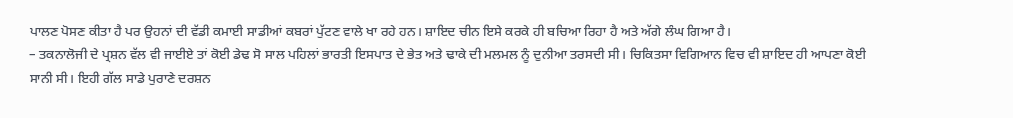ਪਾਲਣ ਪੋਸਣ ਕੀਤਾ ਹੈ ਪਰ ਉਹਨਾਂ ਦੀ ਵੱਡੀ ਕਮਾਈ ਸਾਡੀਆਂ ਕਬਰਾਂ ਪੁੱਟਣ ਵਾਲੇ ਖਾ ਰਹੇ ਹਨ। ਸ਼ਾਇਦ ਚੀਨ ਇਸੇ ਕਰਕੇ ਹੀ ਬਚਿਆ ਰਿਹਾ ਹੈ ਅਤੇ ਅੱਗੇ ਲੰਘ ਗਿਆ ਹੈ।
– ਤਕਨਾਲੋਜੀ ਦੇ ਪ੍ਰਸ਼ਨ ਵੱਲ ਵੀ ਜਾਈਏ ਤਾਂ ਕੋਈ ਡੇਢ ਸੋ ਸਾਲ ਪਹਿਲਾਂ ਭਾਰਤੀ ਇਸਪਾਤ ਦੇ ਭੇਤ ਅਤੇ ਢਾਕੇ ਦੀ ਮਲਮਲ ਨੂੰ ਦੁਨੀਆ ਤਰਸਦੀ ਸੀ। ਚਿਕਿਤਸਾ ਵਿਗਿਆਨ ਵਿਚ ਵੀ ਸ਼ਾਇਦ ਹੀ ਆਪਣਾ ਕੋਈ ਸਾਨੀ ਸੀ। ਇਹੀ ਗੱਲ ਸਾਡੇ ਪੁਰਾਣੇ ਦਰਸ਼ਨ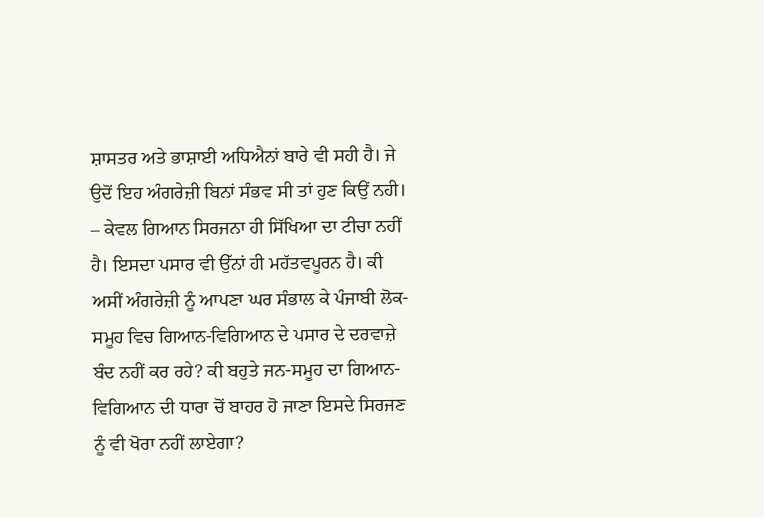ਸ਼ਾਸਤਰ ਅਤੇ ਭਾਸ਼ਾਈ ਅਧਿਐਨਾਂ ਬਾਰੇ ਵੀ ਸਹੀ ਹੈ। ਜੇ ਉਦੋਂ ਇਹ ਅੰਗਰੇਜ਼ੀ ਬਿਨਾਂ ਸੰਭਵ ਸੀ ਤਾਂ ਹੁਣ ਕਿਉਂ ਨਹੀ।
– ਕੇਵਲ ਗਿਆਨ ਸਿਰਜਨਾ ਹੀ ਸਿੱਖਿਆ ਦਾ ਟੀਚਾ ਨਹੀਂ ਹੈ। ਇਸਦਾ ਪਸਾਰ ਵੀ ਉੱਨਾਂ ਹੀ ਮਹੱਤਵਪੂਰਨ ਹੈ। ਕੀ ਅਸੀਂ ਅੰਗਰੇਜ਼ੀ ਨੂੰ ਆਪਣਾ ਘਰ ਸੰਭਾਲ ਕੇ ਪੰਜਾਬੀ ਲੋਕ-ਸਮੂਹ ਵਿਚ ਗਿਆਨ-ਵਿਗਿਆਨ ਦੇ ਪਸਾਰ ਦੇ ਦਰਵਾਜ਼ੇ ਬੰਦ ਨਹੀਂ ਕਰ ਰਹੇ? ਕੀ ਬਹੁਤੇ ਜਨ-ਸਮੂਹ ਦਾ ਗਿਆਨ-ਵਿਗਿਆਨ ਦੀ ਧਾਰਾ ਚੋਂ ਬਾਹਰ ਹੋ ਜਾਣਾ ਇਸਦੇ ਸਿਰਜਣ ਨੂੰ ਵੀ ਖੋਰਾ ਨਹੀਂ ਲਾਏਗਾ?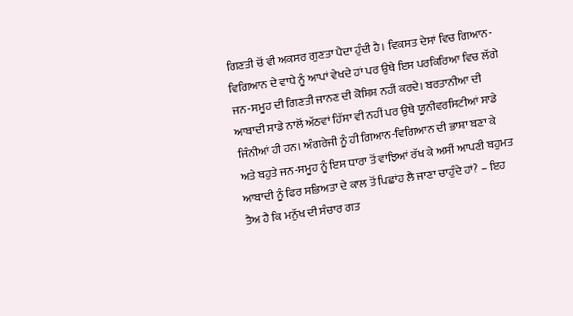ਗਿਣਤੀ ਚੋਂ ਵੀ ਅਕਸਰ ਗੁਣਤਾ ਪੈਦਾ ਹੁੰਦੀ ਹੈ। ਵਿਕਸਤ ਦੇਸਾਂ ਵਿਚ ਗਿਆਨ-ਵਿਗਿਆਨ ਦੇ ਵਾਧੇ ਨੂੰ ਆਪਾਂ ਵੇਖਦੇ ਹਾਂ ਪਰ ਉਥੇ ਇਸ ਪਰਕਿਰਿਆ ਵਿਚ ਲੱਗੇ ਜਨ-ਸਮੂਹ ਦੀ ਗਿਣਤੀ ਜਾਨਣ ਦੀ ਕੋਸ਼ਿਸ਼ ਨਹੀਂ ਕਰਦੇ। ਬਰਤਾਨੀਆ ਦੀ ਆਬਾਦੀ ਸਾਡੇ ਨਾਲੋਂ ਅੱਠਵਾਂ ਹਿੱਸਾ ਵੀ ਨਹੀਂ ਪਰ ਉਥੇ ਯੂਨੀਵਰਸਿਟੀਆਂ ਸਾਡੇ ਜਿੰਨੀਆਂ ਹੀ ਹਨ। ਅੰਗਰੇਜੀ ਨੂੰ ਹੀ ਗਿਆਨ-ਵਿਗਿਆਨ ਦੀ ਭਾਸ਼ਾ ਬਣਾ ਕੇ ਅਤੇ ਬਹੁਤੇ ਜਨ-ਸਮੂਹ ਨੂੰ ਇਸ ਧਾਰਾ ਤੋਂ ਵਾਂਝਿਆਂ ਰੱਖ ਕੇ ਅਸੀਂ ਆਪਣੀ ਬਹੁਮਤ ਆਬਾਦੀ ਨੂੰ ਫਿਰ ਸਭਿਅਤਾ ਦੇ ਕਾਲ ਤੋਂ ਪਿਛਾਂਹ ਲੈ ਜਾਣਾ ਚਾਹੁੰਦੇ ਹਾਂ? – ਇਹ ਤੈਅ ਹੈ ਕਿ ਮਨੁੱਖ ਦੀ ਸੰਚਾਰ ਗਤ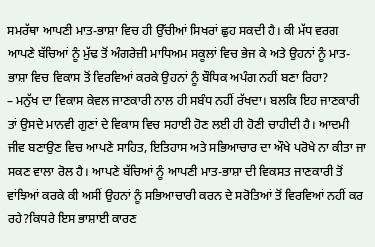ਸਮਰੱਥਾ ਆਪਣੀ ਮਾਤ-ਭਾਸ਼ਾ ਵਿਚ ਹੀ ਉੱਚੀਆਂ ਸਿਖਰਾਂ ਛੁਹ ਸਕਦੀ ਹੈ। ਕੀ ਮੱਧ ਵਰਗ ਆਪਣੇ ਬੱਚਿਆਂ ਨੂੰ ਮੁੱਢ ਤੋਂ ਅੰਗਰੇਜ਼ੀ ਮਾਧਿਅਮ ਸਕੂਲਾਂ ਵਿਚ ਭੇਜ ਕੇ ਅਤੇ ਉਹਨਾਂ ਨੂੰ ਮਾਤ-ਭਾਸ਼ਾ ਵਿਚ ਵਿਕਾਸ ਤੋਂ ਵਿਰਵਿਆਂ ਕਰਕੇ ਉਹਨਾਂ ਨੂੰ ਬੌਧਿਕ ਅਪੰਗ ਨਹੀਂ ਬਣਾ ਰਿਹਾ?
– ਮਨੁੱਖ ਦਾ ਵਿਕਾਸ ਕੇਵਲ ਜਾਣਕਾਰੀ ਨਾਲ ਹੀ ਸਬੰਧ ਨਹੀਂ ਰੱਖਦਾ। ਬਲਕਿ ਇਹ ਜਾਣਕਾਰੀ ਤਾਂ ਉਸਦੇ ਮਾਨਵੀ ਗੁਣਾਂ ਦੇ ਵਿਕਾਸ ਵਿਚ ਸਹਾਈ ਹੋਣ ਲਈ ਹੀ ਹੋਣੀ ਚਾਹੀਦੀ ਹੈ। ਆਦਮੀ ਜੀਵ ਬਣਾਉਣ ਵਿਚ ਆਪਣੇ ਸਾਹਿਤ, ਇਤਿਹਾਸ ਅਤੇ ਸਭਿਆਚਾਰ ਦਾ ਔਖੇ ਪਰੋਖੇ ਨਾ ਕੀਤਾ ਜਾ ਸਕਣ ਵਾਲਾ ਰੋਲ ਹੈ। ਆਪਣੇ ਬੱਚਿਆਂ ਨੂੰ ਆਪਣੀ ਮਾਤ-ਭਾਸ਼ਾ ਦੀ ਵਿਕਸਤ ਜਾਣਕਾਰੀ ਤੋਂ ਵਾਂਝਿਆਂ ਕਰਕੇ ਕੀ ਅਸੀਂ ਉਹਨਾਂ ਨੂੰ ਸਭਿਆਚਾਰੀ ਕਰਨ ਦੇ ਸਰੋਤਿਆਂ ਤੋਂ ਵਿਰਵਿਆਂ ਨਹੀਂ ਕਰ ਰਹੇ?ਕਿਧਰੇ ਇਸ ਭਾਸ਼ਾਈ ਕਾਰਣ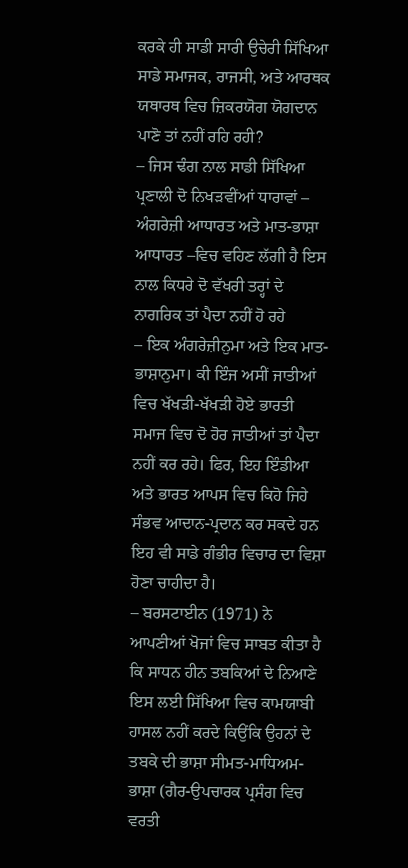ਕਰਕੇ ਹੀ ਸਾਡੀ ਸਾਰੀ ਉਚੇਰੀ ਸਿੱਖਿਆ ਸਾਡੇ ਸਮਾਜਕ, ਰਾਜਸੀ, ਅਤੇ ਆਰਥਕ ਯਥਾਰਥ ਵਿਚ ਜ਼ਿਕਰਯੋਗ ਯੋਗਦਾਨ ਪਾਣੋ ਤਾਂ ਨਹੀਂ ਰਹਿ ਰਹੀ?
– ਜਿਸ ਢੰਗ ਨਾਲ ਸਾਡੀ ਸਿੱਖਿਆ ਪ੍ਰਣਾਲੀ ਦੋ ਨਿਖੜਵੀਂਆਂ ਧਾਰਾਵਾਂ – ਅੰਗਰੇਜ਼ੀ ਆਧਾਰਤ ਅਤੇ ਮਾਤ-ਭਾਸ਼ਾ ਆਧਾਰਤ –ਵਿਚ ਵਹਿਣ ਲੱਗੀ ਹੈ ਇਸ ਨਾਲ ਕਿਧਰੇ ਦੋ ਵੱਖਰੀ ਤਰ੍ਹਾਂ ਦੇ ਨਾਗਰਿਕ ਤਾਂ ਪੈਦਾ ਨਹੀਂ ਹੋ ਰਹੇ
– ਇਕ ਅੰਗਰੇਜ਼ੀਨੁਮਾ ਅਤੇ ਇਕ ਮਾਤ-ਭਾਸ਼ਾਨੁਮਾ। ਕੀ ਇੰਜ ਅਸੀਂ ਜਾਤੀਆਂ ਵਿਚ ਖੱਖੜੀ-ਖੱਖੜੀ ਹੋਏ ਭਾਰਤੀ ਸਮਾਜ ਵਿਚ ਦੋ ਹੋਰ ਜਾਤੀਆਂ ਤਾਂ ਪੈਦਾ ਨਹੀਂ ਕਰ ਰਹੇ। ਫਿਰ, ਇਹ ਇੰਡੀਆ ਅਤੇ ਭਾਰਤ ਆਪਸ ਵਿਚ ਕਿਹੋ ਜਿਹੇ ਸੰਭਵ ਆਦਾਨ-ਪ੍ਰਦਾਨ ਕਰ ਸਕਦੇ ਹਨ ਇਹ ਵੀ ਸਾਡੇ ਗੰਭੀਰ ਵਿਚਾਰ ਦਾ ਵਿਸ਼ਾ ਹੋਣਾ ਚਾਹੀਦਾ ਹੈ।
– ਬਰਸਟਾਈਨ (1971) ਨੇ ਆਪਣੀਆਂ ਖੋਜਾਂ ਵਿਚ ਸਾਬਤ ਕੀਤਾ ਹੈ ਕਿ ਸਾਧਨ ਹੀਨ ਤਬਕਿਆਂ ਦੇ ਨਿਆਣੇ ਇਸ ਲਈ ਸਿੱਖਿਆ ਵਿਚ ਕਾਮਯਾਬੀ ਹਾਸਲ ਨਹੀਂ ਕਰਦੇ ਕਿਉਂਕਿ ਉਹਨਾਂ ਦੇ ਤਬਕੇ ਦੀ ਭਾਸ਼ਾ ਸੀਮਤ-ਮਾਧਿਅਮ-ਭਾਸ਼ਾ (ਗੈਰ-ਉਪਚਾਰਕ ਪ੍ਰਸੰਗ ਵਿਚ ਵਰਤੀ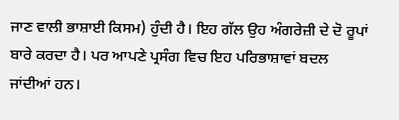ਜਾਣ ਵਾਲੀ ਭਾਸ਼ਾਈ ਕਿਸਮ) ਹੁੰਦੀ ਹੈ। ਇਹ ਗੱਲ ਉਹ ਅੰਗਰੇਜ਼ੀ ਦੇ ਦੋ ਰੂਪਾਂ ਬਾਰੇ ਕਰਦਾ ਹੈ। ਪਰ ਆਪਣੇ ਪ੍ਰਸੰਗ ਵਿਚ ਇਹ ਪਰਿਭਾਸ਼ਾਵਾਂ ਬਦਲ ਜਾਂਦੀਆਂ ਹਨ।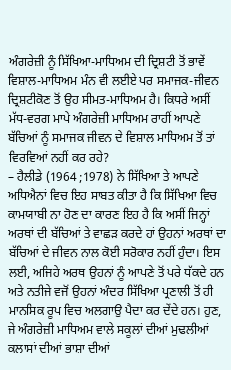ਅੰਗਰੇਜ਼ੀ ਨੂੰ ਸਿੱਖਿਆ-ਮਾਧਿਅਮ ਦੀ ਦ੍ਰਿਸ਼ਟੀ ਤੋਂ ਭਾਵੇਂ ਵਿਸ਼ਾਲ-ਮਾਧਿਅਮ ਮੰਨ ਵੀ ਲਈਏ ਪਰ ਸਮਾਜਕ-ਜੀਵਨ ਦ੍ਰਿਸ਼ਟੀਕੋਣ ਤੋਂ ਉਹ ਸੀਮਤ-ਮਾਧਿਅਮ ਹੈ। ਕਿਧਰੇ ਅਸੀਂ ਮੱਧ-ਵਰਗ ਮਾਪੇ ਅੰਗਰੇਜ਼ੀ ਮਾਧਿਅਮ ਰਾਹੀਂ ਆਪਣੇ ਬੱਚਿਆਂ ਨੂੰ ਸਮਾਜਕ ਜੀਵਨ ਦੇ ਵਿਸ਼ਾਲ ਮਾਧਿਅਮ ਤੋਂ ਤਾਂ ਵਿਰਵਿਆਂ ਨਹੀਂ ਕਰ ਰਹੇ?
– ਹੈਲੀਡੇ (1964 ;1978) ਨੇ ਸਿੱਖਿਆ ਤੇ ਆਪਣੇ ਅਧਿਐਨਾਂ ਵਿਚ ਇਹ ਸਾਬਤ ਕੀਤਾ ਹੈ ਕਿ ਸਿੱਖਿਆ ਵਿਚ ਕਾਮਯਾਬੀ ਨਾ ਹੋਣ ਦਾ ਕਾਰਣ ਇਹ ਹੈ ਕਿ ਅਸੀਂ ਜਿਨ੍ਹਾਂ ਅਰਥਾਂ ਦੀ ਬੱਚਿਆਂ ਤੇ ਵਾਛੜ ਕਰਦੇ ਹਾਂ ਉਹਨਾਂ ਅਰਥਾਂ ਦਾ ਬੱਚਿਆਂ ਦੇ ਜੀਵਨ ਨਾਲ ਕੋਈ ਸਰੋਕਾਰ ਨਹੀਂ ਹੁੰਦਾ। ਇਸ ਲਈ, ਅਜਿਹੇ ਅਰਥ ਉਹਨਾਂ ਨੂੰ ਆਪਣੇ ਤੋਂ ਪਰੇ ਧੱਕਦੇ ਹਨ ਅਤੇ ਨਤੀਜੇ ਵਜੋਂ ਉਹਨਾਂ ਅੰਦਰ ਸਿੱਖਿਆ ਪ੍ਰਣਾਲੀ ਤੋਂ ਹੀ ਮਾਨਸਿਕ ਰੂਪ ਵਿਚ ਅਲਗਾਉ ਪੈਦਾ ਕਰ ਦੇਂਦੇ ਹਨ। ਹੁਣ, ਜੇ ਅੰਗਰੇਜ਼ੀ ਮਾਧਿਅਮ ਵਾਲੇ ਸਕੂਲਾਂ ਦੀਆਂ ਮੁਢਲੀਆਂ ਕਲਾਸਾਂ ਦੀਆਂ ਭਾਸ਼ਾ ਦੀਆਂ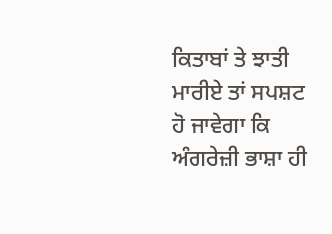ਕਿਤਾਬਾਂ ਤੇ ਝਾਤੀ ਮਾਰੀਏ ਤਾਂ ਸਪਸ਼ਟ ਹੋ ਜਾਵੇਗਾ ਕਿ ਅੰਗਰੇਜ਼ੀ ਭਾਸ਼ਾ ਹੀ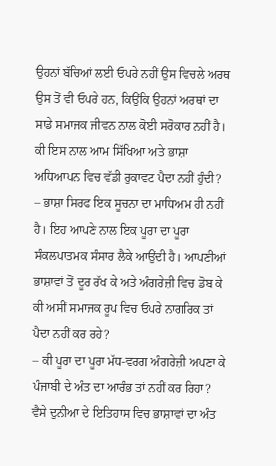ਉਹਨਾਂ ਬੱਚਿਆਂ ਲਈ ਓਪਰੇ ਨਹੀਂ ਉਸ ਵਿਚਲੇ ਅਰਥ ਉਸ ਤੋਂ ਵੀ ਓਪਰੇ ਹਨ, ਕਿਉਂਕਿ ਉਹਨਾਂ ਅਰਥਾਂ ਦਾ ਸਾਡੇ ਸਮਾਜਕ ਜੀਵਨ ਨਾਲ ਕੋਈ ਸਰੋਕਾਰ ਨਹੀਂ ਹੈ। ਕੀ ਇਸ ਨਾਲ ਆਮ ਸਿੱਖਿਆ ਅਤੇ ਭਾਸ਼ਾ ਅਧਿਆਪਨ ਵਿਚ ਵੱਡੀ ਰੁਕਾਵਟ ਪੈਦਾ ਨਹੀਂ ਹੁੰਦੀ?
– ਭਾਸ਼ਾ ਸਿਰਫ ਇਕ ਸੂਚਨਾ ਦਾ ਮਾਧਿਅਮ ਹੀ ਨਹੀਂ ਹੈ। ਇਹ ਆਪਣੇ ਨਾਲ ਇਕ ਪੂਰਾ ਦਾ ਪੂਰਾ ਸੰਕਲਪਾਤਮਕ ਸੰਸਾਰ ਲੈਕੇ ਆਉਂਦੀ ਹੈ। ਆਪਣੀਆਂ ਭਾਸ਼ਾਵਾਂ ਤੋਂ ਦੂਰ ਰੱਖ ਕੇ ਅਤੇ ਅੰਗਰੇਜ਼ੀ ਵਿਚ ਡੋਬ ਕੇ ਕੀ ਅਸੀਂ ਸਮਾਜਕ ਰੂਪ ਵਿਚ ਓਪਰੇ ਨਾਗਰਿਕ ਤਾਂ ਪੈਦਾ ਨਹੀਂ ਕਰ ਰਹੇ?
– ਕੀ ਪੂਰਾ ਦਾ ਪੂਰਾ ਮੱਧ-ਵਰਗ ਅੰਗਰੇਜ਼ੀ ਅਪਣਾ ਕੇ ਪੰਜਾਬੀ ਦੇ ਅੰਤ ਦਾ ਆਰੰਭ ਤਾਂ ਨਹੀਂ ਕਰ ਰਿਹਾ? ਵੈਸੇ ਦੁਨੀਆ ਦੇ ਇਤਿਹਾਸ ਵਿਚ ਭਾਸ਼ਾਵਾਂ ਦਾ ਅੰਤ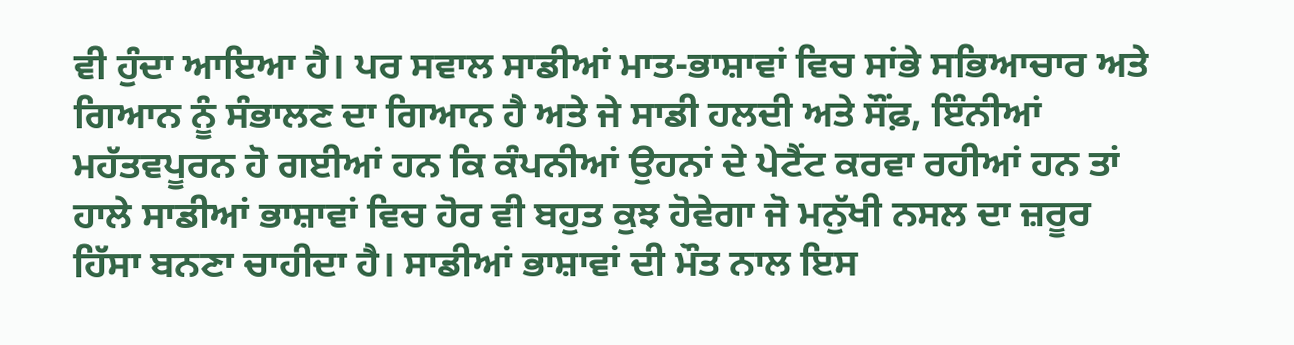ਵੀ ਹੁੰਦਾ ਆਇਆ ਹੈ। ਪਰ ਸਵਾਲ ਸਾਡੀਆਂ ਮਾਤ-ਭਾਸ਼ਾਵਾਂ ਵਿਚ ਸਾਂਭੇ ਸਭਿਆਚਾਰ ਅਤੇ ਗਿਆਨ ਨੂੰ ਸੰਭਾਲਣ ਦਾ ਗਿਆਨ ਹੈ ਅਤੇ ਜੇ ਸਾਡੀ ਹਲਦੀ ਅਤੇ ਸੌਂਫ਼, ਇੰਨੀਆਂ ਮਹੱਤਵਪੂਰਨ ਹੋ ਗਈਆਂ ਹਨ ਕਿ ਕੰਪਨੀਆਂ ਉਹਨਾਂ ਦੇ ਪੇਟੈਂਟ ਕਰਵਾ ਰਹੀਆਂ ਹਨ ਤਾਂ ਹਾਲੇ ਸਾਡੀਆਂ ਭਾਸ਼ਾਵਾਂ ਵਿਚ ਹੋਰ ਵੀ ਬਹੁਤ ਕੁਝ ਹੋਵੇਗਾ ਜੋ ਮਨੁੱਖੀ ਨਸਲ ਦਾ ਜ਼ਰੂਰ ਹਿੱਸਾ ਬਨਣਾ ਚਾਹੀਦਾ ਹੈ। ਸਾਡੀਆਂ ਭਾਸ਼ਾਵਾਂ ਦੀ ਮੌਤ ਨਾਲ ਇਸ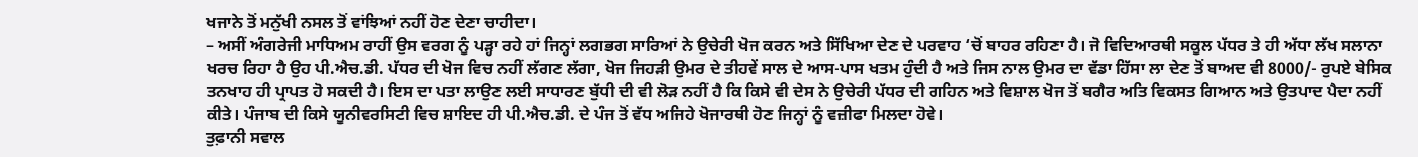ਖਜਾਨੇ ਤੋਂ ਮਨੁੱਖੀ ਨਸਲ ਤੋਂ ਵਾਂਝਿਆਂ ਨਹੀਂ ਹੋਣ ਦੇਣਾ ਚਾਹੀਦਾ।
– ਅਸੀਂ ਅੰਗਰੇਜੀ ਮਾਧਿਅਮ ਰਾਹੀਂ ਉਸ ਵਰਗ ਨੂੰ ਪੜ੍ਹਾ ਰਹੇ ਹਾਂ ਜਿਨ੍ਹਾਂ ਲਗਭਗ ਸਾਰਿਆਂ ਨੇ ਉਚੇਰੀ ਖੋਜ ਕਰਨ ਅਤੇ ਸਿੱਖਿਆ ਦੇਣ ਦੇ ਪਰਵਾਹ ‘ਚੋਂ ਬਾਹਰ ਰਹਿਣਾ ਹੈ। ਜੋ ਵਿਦਿਆਰਥੀ ਸਕੂਲ ਪੱਧਰ ਤੇ ਹੀ ਅੱਧਾ ਲੱਖ ਸਲਾਨਾ ਖਰਚ ਰਿਹਾ ਹੈ ਉਹ ਪੀ.ਐਚ.ਡੀ. ਪੱਧਰ ਦੀ ਖੋਜ ਵਿਚ ਨਹੀਂ ਲੱਗਣ ਲੱਗਾ, ਖੋਜ ਜਿਹੜੀ ਉਮਰ ਦੇ ਤੀਹਵੇਂ ਸਾਲ ਦੇ ਆਸ-ਪਾਸ ਖਤਮ ਹੁੰਦੀ ਹੈ ਅਤੇ ਜਿਸ ਨਾਲ ਉਮਰ ਦਾ ਵੱਡਾ ਹਿੱਸਾ ਲਾ ਦੇਣ ਤੋਂ ਬਾਅਦ ਵੀ 8000/- ਰੁਪਏ ਬੇਸਿਕ ਤਨਖਾਹ ਹੀ ਪ੍ਰਾਪਤ ਹੋ ਸਕਦੀ ਹੈ। ਇਸ ਦਾ ਪਤਾ ਲਾਉਣ ਲਈ ਸਾਧਾਰਣ ਬੁੱਧੀ ਦੀ ਵੀ ਲੋੜ ਨਹੀਂ ਹੈ ਕਿ ਕਿਸੇ ਵੀ ਦੇਸ ਨੇ ਉਚੇਰੀ ਪੱਧਰ ਦੀ ਗਹਿਨ ਅਤੇ ਵਿਸ਼ਾਲ ਖੋਜ ਤੋਂ ਬਗੈਰ ਅਤਿ ਵਿਕਸਤ ਗਿਆਨ ਅਤੇ ਉਤਪਾਦ ਪੈਦਾ ਨਹੀਂ ਕੀਤੇ। ਪੰਜਾਬ ਦੀ ਕਿਸੇ ਯੂਨੀਵਰਸਿਟੀ ਵਿਚ ਸ਼ਾਇਦ ਹੀ ਪੀ.ਐਚ.ਡੀ. ਦੇ ਪੰਜ ਤੋਂ ਵੱਧ ਅਜਿਹੇ ਖੋਜਾਰਥੀ ਹੋਣ ਜਿਨ੍ਹਾਂ ਨੂੰ ਵਜ਼ੀਫਾ ਮਿਲਦਾ ਹੋਵੇ।
ਤੁਫ਼ਾਨੀ ਸਵਾਲ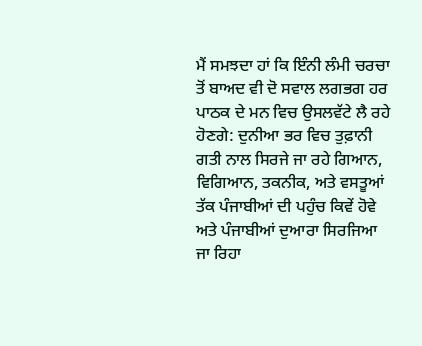ਮੈਂ ਸਮਝਦਾ ਹਾਂ ਕਿ ਇੰਨੀ ਲੰਮੀ ਚਰਚਾ ਤੋਂ ਬਾਅਦ ਵੀ ਦੋ ਸਵਾਲ ਲਗਭਗ ਹਰ ਪਾਠਕ ਦੇ ਮਨ ਵਿਚ ਉਸਲਵੱਟੇ ਲੈ ਰਹੇ ਹੋਣਗੇ: ਦੁਨੀਆ ਭਰ ਵਿਚ ਤੁਫ਼ਾਨੀ ਗਤੀ ਨਾਲ ਸਿਰਜੇ ਜਾ ਰਹੇ ਗਿਆਨ, ਵਿਗਿਆਨ, ਤਕਨੀਕ, ਅਤੇ ਵਸਤੂਆਂ ਤੱਕ ਪੰਜਾਬੀਆਂ ਦੀ ਪਹੁੰਚ ਕਿਵੇਂ ਹੋਵੇ ਅਤੇ ਪੰਜਾਬੀਆਂ ਦੁਆਰਾ ਸਿਰਜਿਆ ਜਾ ਰਿਹਾ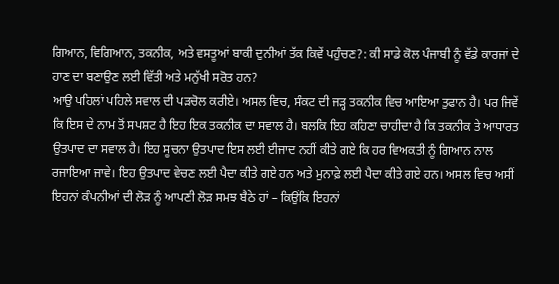ਗਿਆਨ, ਵਿਗਿਆਨ, ਤਕਨੀਕ, ਅਤੇ ਵਸਤੂਆਂ ਬਾਕੀ ਦੁਨੀਆਂ ਤੱਕ ਕਿਵੇਂ ਪਹੁੰਚਣ?: ਕੀ ਸਾਡੇ ਕੋਲ ਪੰਜਾਬੀ ਨੂੰ ਵੱਡੇ ਕਾਰਜਾਂ ਦੇ ਹਾਣ ਦਾ ਬਣਾਉਣ ਲਈ ਵਿੱਤੀ ਅਤੇ ਮਨੁੱਖੀ ਸਰੋਤ ਹਨ?
ਆਉ ਪਹਿਲਾਂ ਪਹਿਲੇ ਸਵਾਲ ਦੀ ਪੜਚੋਲ ਕਰੀਏ। ਅਸਲ ਵਿਚ, ਸੰਕਟ ਦੀ ਜੜ੍ਹ ਤਕਨੀਕ ਵਿਚ ਆਇਆ ਤੁਫਾਨ ਹੈ। ਪਰ ਜਿਵੇਂ ਕਿ ਇਸ ਦੇ ਨਾਮ ਤੋਂ ਸਪਸ਼ਟ ਹੈ ਇਹ ਇਕ ਤਕਨੀਕ ਦਾ ਸਵਾਲ ਹੈ। ਬਲਕਿ ਇਹ ਕਹਿਣਾ ਚਾਹੀਦਾ ਹੈ ਕਿ ਤਕਨੀਕ ਤੇ ਆਧਾਰਤ ਉਤਪਾਦ ਦਾ ਸਵਾਲ ਹੈ। ਇਹ ਸੂਚਨਾ ਉਤਪਾਦ ਇਸ ਲਈ ਈਜਾਦ ਨਹੀਂ ਕੀਤੇ ਗਏ ਕਿ ਹਰ ਵਿਅਕਤੀ ਨੂੰ ਗਿਆਨ ਨਾਲ ਰਜਾਇਆ ਜਾਵੇ। ਇਹ ਉਤਪਾਦ ਵੇਚਣ ਲਈ ਪੈਦਾ ਕੀਤੇ ਗਏ ਹਨ ਅਤੇ ਮੁਨਾਫ਼ੇ ਲਈ ਪੈਦਾ ਕੀਤੇ ਗਏ ਹਨ। ਅਸਲ ਵਿਚ ਅਸੀਂ ਇਹਨਾਂ ਕੰਪਨੀਆਂ ਦੀ ਲੋੜ ਨੂੰ ਆਪਣੀ ਲੋੜ ਸਮਝ ਬੈਠੇ ਹਾਂ – ਕਿਉਂਕਿ ਇਹਨਾਂ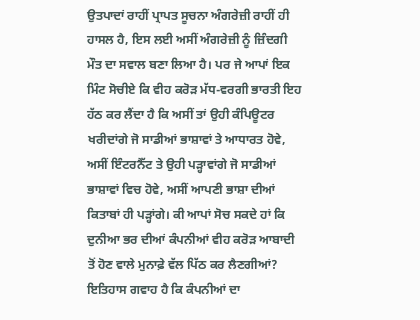ਉਤਪਾਦਾਂ ਰਾਹੀਂ ਪ੍ਰਾਪਤ ਸੂਚਨਾ ਅੰਗਰੇਜ਼ੀ ਰਾਹੀਂ ਹੀ ਹਾਸਲ ਹੈ, ਇਸ ਲਈ ਅਸੀਂ ਅੰਗਰੇਜ਼ੀ ਨੂੰ ਜ਼ਿੰਦਗੀ ਮੌਤ ਦਾ ਸਵਾਲ ਬਣਾ ਲਿਆ ਹੈ। ਪਰ ਜੇ ਆਪਾਂ ਇਕ ਮਿੰਟ ਸੋਚੀਏ ਕਿ ਵੀਹ ਕਰੋੜ ਮੱਧ-ਵਰਗੀ ਭਾਰਤੀ ਇਹ ਹੱਠ ਕਰ ਲੈਂਦਾ ਹੈ ਕਿ ਅਸੀਂ ਤਾਂ ਉਹੀ ਕੰਪਿਊਟਰ ਖਰੀਦਾਂਗੇ ਜੋ ਸਾਡੀਆਂ ਭਾਸ਼ਾਵਾਂ ਤੇ ਆਧਾਰਤ ਹੋਵੇ, ਅਸੀਂ ਇੰਟਰਨੈੱਟ ਤੇ ਉਹੀ ਪੜ੍ਹਾਵਾਂਗੇ ਜੋ ਸਾਡੀਆਂ ਭਾਸ਼ਾਵਾਂ ਵਿਚ ਹੋਵੇ, ਅਸੀਂ ਆਪਣੀ ਭਾਸ਼ਾ ਦੀਆਂ ਕਿਤਾਬਾਂ ਹੀ ਪੜ੍ਹਾਂਗੇ। ਕੀ ਆਪਾਂ ਸੋਚ ਸਕਦੇ ਹਾਂ ਕਿ ਦੁਨੀਆ ਭਰ ਦੀਆਂ ਕੰਪਨੀਆਂ ਵੀਹ ਕਰੋੜ ਆਬਾਦੀ ਤੋਂ ਹੋਣ ਵਾਲੇ ਮੁਨਾਫ਼ੇ ਵੱਲ ਪਿੱਠ ਕਰ ਲੈਣਗੀਆਂ? ਇਤਿਹਾਸ ਗਵਾਹ ਹੈ ਕਿ ਕੰਪਨੀਆਂ ਦਾ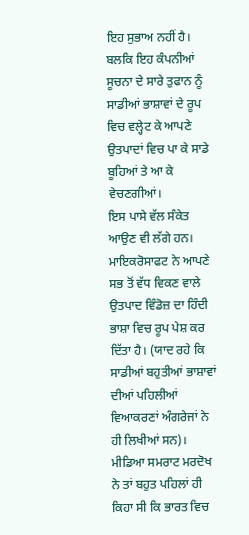ਇਹ ਸੁਭਾਅ ਨਹੀਂ ਹੈ। ਬਲਕਿ ਇਹ ਕੰਪਨੀਆਂ ਸੂਚਨਾ ਦੇ ਸਾਰੇ ਤੁਫਾਨ ਨੂੰ ਸਾਡੀਆਂ ਭਾਸ਼ਾਵਾਂ ਦੇ ਰੂਪ ਵਿਚ ਵਲ੍ਹੇਟ ਕੇ ਆਪਣੇ ਉਤਪਾਦਾਂ ਵਿਚ ਪਾ ਕੇ ਸਾਡੇ ਬੂਹਿਆਂ ਤੇ ਆ ਕੇ ਵੇਚਣਗੀਆਂ।
ਇਸ ਪਾਸੇ ਵੱਲ ਸੰਕੇਤ ਆਉਣ ਵੀ ਲੱਗੇ ਹਨ। ਮਾਇਕਰੋਸਾਫਟ ਨੇ ਆਪਣੇ ਸਭ ਤੋਂ ਵੱਧ ਵਿਕਣ ਵਾਲੇ ਉਤਪਾਦ ਵਿੰਡੋਜ਼ ਦਾ ਹਿੰਦੀ ਭਾਸ਼ਾ ਵਿਚ ਰੂਪ ਪੇਸ਼ ਕਰ ਦਿੱਤਾ ਹੈ। (ਯਾਦ ਰਹੇ ਕਿ ਸਾਡੀਆਂ ਬਹੁਤੀਆਂ ਭਾਸ਼ਾਵਾਂ ਦੀਆਂ ਪਹਿਲੀਆਂ ਵਿਆਕਰਣਾਂ ਅੰਗਰੇਜਾਂ ਨੇ ਹੀ ਲਿਖੀਆਂ ਸਨ)। ਮੀਡਿਆ ਸਮਰਾਟ ਮਰਦੋਖ ਨੇ ਤਾਂ ਬਹੁਤ ਪਹਿਲਾਂ ਹੀ ਕਿਹਾ ਸੀ ਕਿ ਭਾਰਤ ਵਿਚ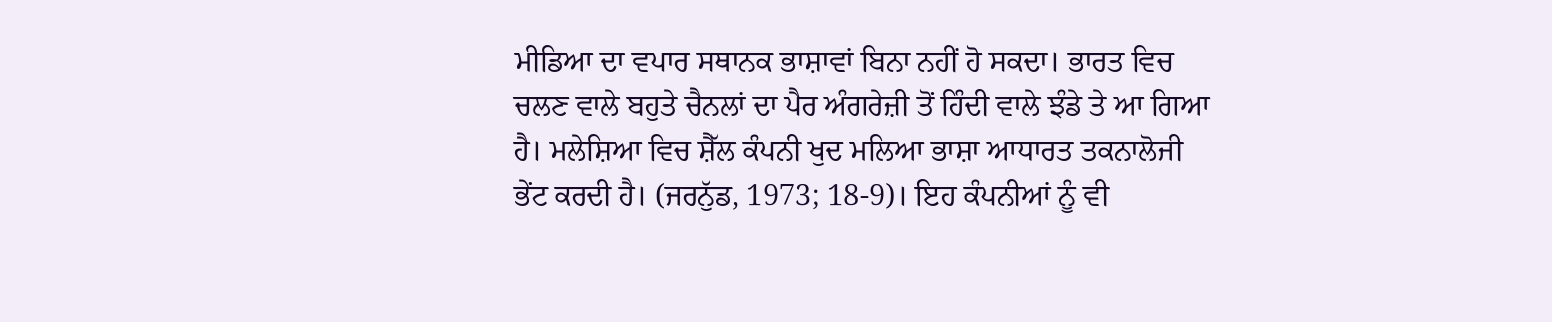ਮੀਡਿਆ ਦਾ ਵਪਾਰ ਸਥਾਨਕ ਭਾਸ਼ਾਵਾਂ ਬਿਨਾ ਨਹੀਂ ਹੋ ਸਕਦਾ। ਭਾਰਤ ਵਿਚ ਚਲਣ ਵਾਲੇ ਬਹੁਤੇ ਚੈਨਲਾਂ ਦਾ ਪੈਰ ਅੰਗਰੇਜ਼ੀ ਤੋਂ ਹਿੰਦੀ ਵਾਲੇ ਝੰਡੇ ਤੇ ਆ ਗਿਆ ਹੈ। ਮਲੇਸ਼ਿਆ ਵਿਚ ਸ਼ੈੱਲ ਕੰਪਨੀ ਖੁਦ ਮਲਿਆ ਭਾਸ਼ਾ ਆਧਾਰਤ ਤਕਨਾਲੋਜੀ ਭੇਂਟ ਕਰਦੀ ਹੈ। (ਜਰਨੁੱਡ, 1973; 18-9)। ਇਹ ਕੰਪਨੀਆਂ ਨੂੰ ਵੀ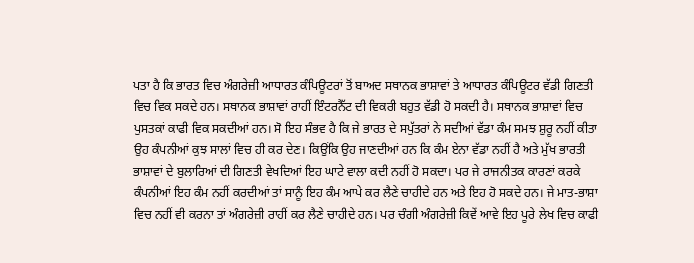ਪਤਾ ਹੈ ਕਿ ਭਾਰਤ ਵਿਚ ਅੰਗਰੇਜ਼ੀ ਆਧਾਰਤ ਕੰਪਿਊਟਰਾਂ ਤੋਂ ਬਾਅਦ ਸਥਾਨਕ ਭਾਸ਼ਾਵਾਂ ਤੇ ਆਧਾਰਤ ਕੰਪਿਊਟਰ ਵੱਡੀ ਗਿਣਤੀ ਵਿਚ ਵਿਕ ਸਕਦੇ ਹਨ। ਸਥਾਨਕ ਭਾਸ਼ਾਵਾਂ ਰਾਹੀਂ ਇੰਟਰਨੈੱਟ ਦੀ ਵਿਕਰੀ ਬਹੁਤ ਵੱਡੀ ਹੋ ਸਕਦੀ ਹੈ। ਸਥਾਨਕ ਭਾਸ਼ਾਵਾਂ ਵਿਚ ਪੁਸਤਕਾਂ ਕਾਫੀ ਵਿਕ ਸਕਦੀਆਂ ਹਨ। ਸੋ ਇਹ ਸੰਭਵ ਹੈ ਕਿ ਜੇ ਭਾਰਤ ਦੇ ਸਪੁੱਤਰਾਂ ਨੇ ਸਦੀਆਂ ਵੱਡਾ ਕੰਮ ਸਮਝ ਸ਼ੁਰੂ ਨਹੀਂ ਕੀਤਾ ਉਹ ਕੰਪਨੀਆਂ ਕੁਝ ਸਾਲਾਂ ਵਿਚ ਹੀ ਕਰ ਦੇਣ। ਕਿਉਂਕਿ ਉਹ ਜਾਣਦੀਆਂ ਹਨ ਕਿ ਕੰਮ ਏਨਾ ਵੱਡਾ ਨਹੀਂ ਹੈ ਅਤੇ ਮੁੱਖ ਭਾਰਤੀ ਭਾਸ਼ਾਵਾਂ ਦੇ ਬੁਲਾਰਿਆਂ ਦੀ ਗਿਣਤੀ ਵੇਖਦਿਆਂ ਇਹ ਘਾਟੇ ਵਾਲਾ ਕਦੀ ਨਹੀਂ ਹੋ ਸਕਦਾ। ਪਰ ਜੇ ਰਾਜਨੀਤਕ ਕਾਰਣਾਂ ਕਰਕੇ ਕੰਪਨੀਆਂ ਇਹ ਕੰਮ ਨਹੀਂ ਕਰਦੀਆਂ ਤਾਂ ਸਾਨੂੰ ਇਹ ਕੰਮ ਆਪੇ ਕਰ ਲੈਣੇ ਚਾਹੀਦੇ ਹਨ ਅਤੇ ਇਹ ਹੋ ਸਕਦੇ ਹਨ। ਜੇ ਮਾਤ-ਭਾਸ਼ਾ ਵਿਚ ਨਹੀਂ ਵੀ ਕਰਨਾ ਤਾਂ ਅੰਗਰੇਜ਼ੀ ਰਾਹੀਂ ਕਰ ਲੈਣੇ ਚਾਹੀਦੇ ਹਨ। ਪਰ ਚੰਗੀ ਅੰਗਰੇਜ਼ੀ ਕਿਵੇਂ ਆਵੇ ਇਹ ਪੂਰੇ ਲੇਖ ਵਿਚ ਕਾਫੀ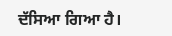ਦੱਸਿਆ ਗਿਆ ਹੈ।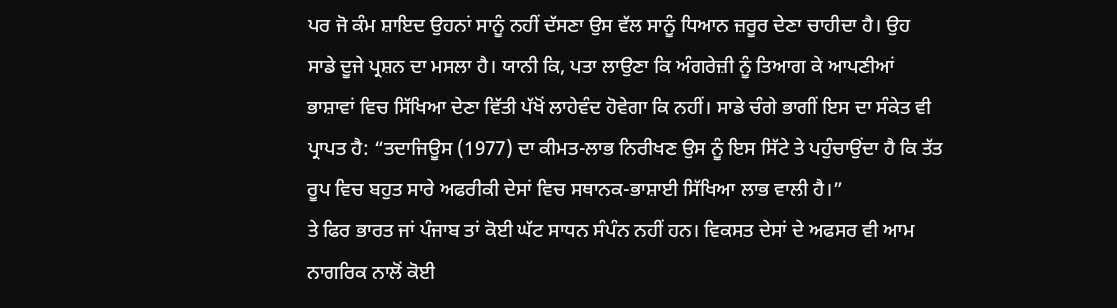ਪਰ ਜੋ ਕੰਮ ਸ਼ਾਇਦ ਉਹਨਾਂ ਸਾਨੂੰ ਨਹੀਂ ਦੱਸਣਾ ਉਸ ਵੱਲ ਸਾਨੂੰ ਧਿਆਨ ਜ਼ਰੂਰ ਦੇਣਾ ਚਾਹੀਦਾ ਹੈ। ਉਹ ਸਾਡੇ ਦੂਜੇ ਪ੍ਰਸ਼ਨ ਦਾ ਮਸਲਾ ਹੈ। ਯਾਨੀ ਕਿ, ਪਤਾ ਲਾਉਣਾ ਕਿ ਅੰਗਰੇਜ਼ੀ ਨੂੰ ਤਿਆਗ ਕੇ ਆਪਣੀਆਂ ਭਾਸ਼ਾਵਾਂ ਵਿਚ ਸਿੱਖਿਆ ਦੇਣਾ ਵਿੱਤੀ ਪੱਖੋਂ ਲਾਹੇਵੰਦ ਹੋਵੇਗਾ ਕਿ ਨਹੀਂ। ਸਾਡੇ ਚੰਗੇ ਭਾਗੀਂ ਇਸ ਦਾ ਸੰਕੇਤ ਵੀ ਪ੍ਰਾਪਤ ਹੈ: “ਤਦਾਜਿਊਸ (1977) ਦਾ ਕੀਮਤ-ਲਾਭ ਨਿਰੀਖਣ ਉਸ ਨੂੰ ਇਸ ਸਿੱਟੇ ਤੇ ਪਹੁੰਚਾਉਂਦਾ ਹੈ ਕਿ ਤੱਤ ਰੂਪ ਵਿਚ ਬਹੁਤ ਸਾਰੇ ਅਫਰੀਕੀ ਦੇਸਾਂ ਵਿਚ ਸਥਾਨਕ-ਭਾਸ਼ਾਈ ਸਿੱਖਿਆ ਲਾਭ ਵਾਲੀ ਹੈ।”
ਤੇ ਫਿਰ ਭਾਰਤ ਜਾਂ ਪੰਜਾਬ ਤਾਂ ਕੋਈ ਘੱਟ ਸਾਧਨ ਸੰਪੰਨ ਨਹੀਂ ਹਨ। ਵਿਕਸਤ ਦੇਸਾਂ ਦੇ ਅਫਸਰ ਵੀ ਆਮ ਨਾਗਰਿਕ ਨਾਲੋਂ ਕੋਈ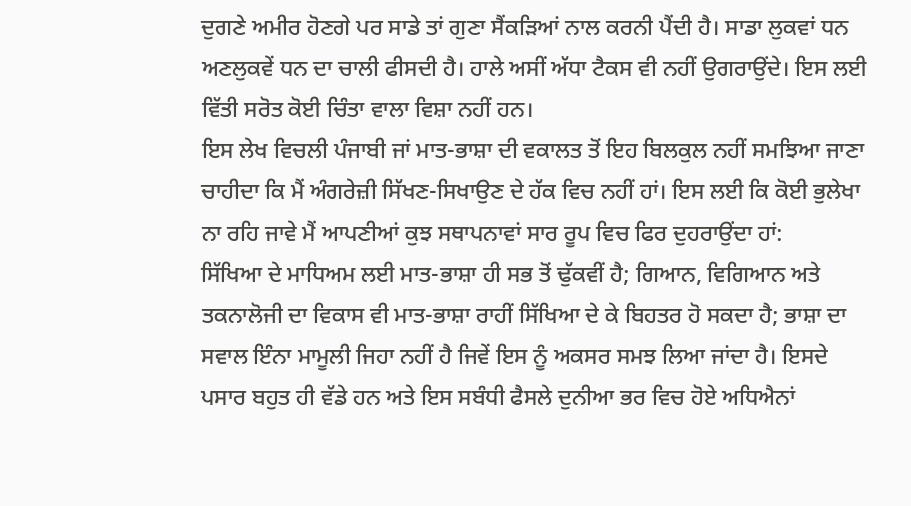ਦੁਗਣੇ ਅਮੀਰ ਹੋਣਗੇ ਪਰ ਸਾਡੇ ਤਾਂ ਗੁਣਾ ਸੈਂਕੜਿਆਂ ਨਾਲ ਕਰਨੀ ਪੈਂਦੀ ਹੈ। ਸਾਡਾ ਲੁਕਵਾਂ ਧਨ ਅਣਲੁਕਵੇਂ ਧਨ ਦਾ ਚਾਲੀ ਫੀਸਦੀ ਹੈ। ਹਾਲੇ ਅਸੀਂ ਅੱਧਾ ਟੈਕਸ ਵੀ ਨਹੀਂ ਉਗਰਾਉਂਦੇ। ਇਸ ਲਈ ਵਿੱਤੀ ਸਰੋਤ ਕੋਈ ਚਿੰਤਾ ਵਾਲਾ ਵਿਸ਼ਾ ਨਹੀਂ ਹਨ।
ਇਸ ਲੇਖ ਵਿਚਲੀ ਪੰਜਾਬੀ ਜਾਂ ਮਾਤ-ਭਾਸ਼ਾ ਦੀ ਵਕਾਲਤ ਤੋਂ ਇਹ ਬਿਲਕੁਲ ਨਹੀਂ ਸਮਝਿਆ ਜਾਣਾ ਚਾਹੀਦਾ ਕਿ ਮੈਂ ਅੰਗਰੇਜ਼ੀ ਸਿੱਖਣ-ਸਿਖਾਉਣ ਦੇ ਹੱਕ ਵਿਚ ਨਹੀਂ ਹਾਂ। ਇਸ ਲਈ ਕਿ ਕੋਈ ਭੁਲੇਖਾ ਨਾ ਰਹਿ ਜਾਵੇ ਮੈਂ ਆਪਣੀਆਂ ਕੁਝ ਸਥਾਪਨਾਵਾਂ ਸਾਰ ਰੂਪ ਵਿਚ ਫਿਰ ਦੁਹਰਾਉਂਦਾ ਹਾਂ:
ਸਿੱਖਿਆ ਦੇ ਮਾਧਿਅਮ ਲਈ ਮਾਤ-ਭਾਸ਼ਾ ਹੀ ਸਭ ਤੋਂ ਢੁੱਕਵੀਂ ਹੈ; ਗਿਆਨ, ਵਿਗਿਆਨ ਅਤੇ ਤਕਨਾਲੋਜੀ ਦਾ ਵਿਕਾਸ ਵੀ ਮਾਤ-ਭਾਸ਼ਾ ਰਾਹੀਂ ਸਿੱਖਿਆ ਦੇ ਕੇ ਬਿਹਤਰ ਹੋ ਸਕਦਾ ਹੈ; ਭਾਸ਼ਾ ਦਾ ਸਵਾਲ ਇੰਨਾ ਮਾਮੂਲੀ ਜਿਹਾ ਨਹੀਂ ਹੈ ਜਿਵੇਂ ਇਸ ਨੂੰ ਅਕਸਰ ਸਮਝ ਲਿਆ ਜਾਂਦਾ ਹੈ। ਇਸਦੇ ਪਸਾਰ ਬਹੁਤ ਹੀ ਵੱਡੇ ਹਨ ਅਤੇ ਇਸ ਸਬੰਧੀ ਫੈਸਲੇ ਦੁਨੀਆ ਭਰ ਵਿਚ ਹੋਏ ਅਧਿਐਨਾਂ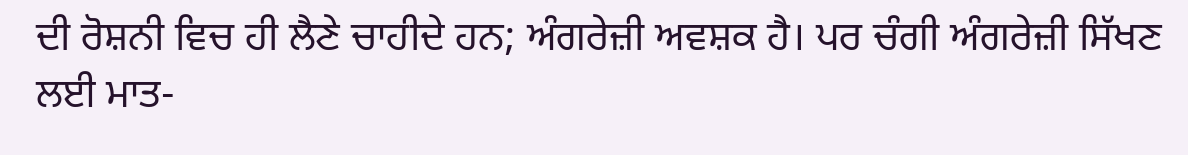ਦੀ ਰੋਸ਼ਨੀ ਵਿਚ ਹੀ ਲੈਣੇ ਚਾਹੀਦੇ ਹਨ; ਅੰਗਰੇਜ਼ੀ ਅਵਸ਼ਕ ਹੈ। ਪਰ ਚੰਗੀ ਅੰਗਰੇਜ਼ੀ ਸਿੱਖਣ ਲਈ ਮਾਤ-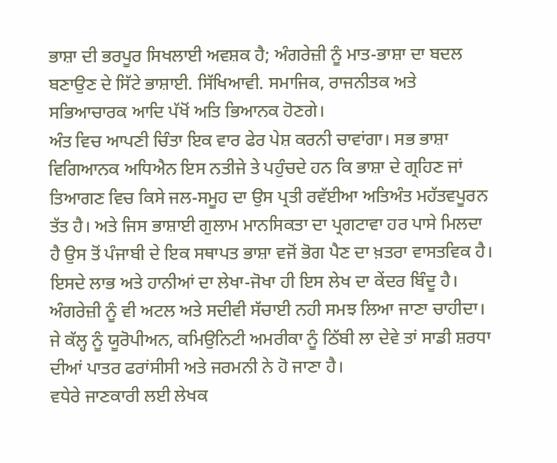ਭਾਸ਼ਾ ਦੀ ਭਰਪੂਰ ਸਿਖਲਾਈ ਅਵਸ਼ਕ ਹੈ; ਅੰਗਰੇਜ਼ੀ ਨੂੰ ਮਾਤ-ਭਾਸ਼ਾ ਦਾ ਬਦਲ ਬਣਾਉਣ ਦੇ ਸਿੱਟੇ ਭਾਸ਼ਾਈ. ਸਿੱਖਿਆਵੀ. ਸਮਾਜਿਕ, ਰਾਜਨੀਤਕ ਅਤੇ ਸਭਿਆਚਾਰਕ ਆਦਿ ਪੱਖੋਂ ਅਤਿ ਭਿਆਨਕ ਹੋਣਗੇ।
ਅੰਤ ਵਿਚ ਆਪਣੀ ਚਿੰਤਾ ਇਕ ਵਾਰ ਫੇਰ ਪੇਸ਼ ਕਰਨੀ ਚਾਵਾਂਗਾ। ਸਭ ਭਾਸ਼ਾ ਵਿਗਿਆਨਕ ਅਧਿਐਨ ਇਸ ਨਤੀਜੇ ਤੇ ਪਹੁੰਚਦੇ ਹਨ ਕਿ ਭਾਸ਼ਾ ਦੇ ਗ੍ਰਹਿਣ ਜਾਂ ਤਿਆਗਣ ਵਿਚ ਕਿਸੇ ਜਲ-ਸਮੂਹ ਦਾ ਉਸ ਪ੍ਰਤੀ ਰਵੱਈਆ ਅਤਿਅੰਤ ਮਹੱਤਵਪੂਰਨ ਤੱਤ ਹੈ। ਅਤੇ ਜਿਸ ਭਾਸ਼ਾਈ ਗੁਲਾਮ ਮਾਨਸਿਕਤਾ ਦਾ ਪ੍ਰਗਟਾਵਾ ਹਰ ਪਾਸੇ ਮਿਲਦਾ ਹੈ ਉਸ ਤੋਂ ਪੰਜਾਬੀ ਦੇ ਇਕ ਸਥਾਪਤ ਭਾਸ਼ਾ ਵਜੋਂ ਭੋਗ ਪੈਣ ਦਾ ਖ਼ਤਰਾ ਵਾਸਤਵਿਕ ਹੈ। ਇਸਦੇ ਲਾਭ ਅਤੇ ਹਾਨੀਆਂ ਦਾ ਲੇਖਾ-ਜੋਖਾ ਹੀ ਇਸ ਲੇਖ ਦਾ ਕੇਂਦਰ ਬਿੰਦੂ ਹੈ। ਅੰਗਰੇਜ਼ੀ ਨੂੰ ਵੀ ਅਟਲ ਅਤੇ ਸਦੀਵੀ ਸੱਚਾਈ ਨਹੀ ਸਮਝ ਲਿਆ ਜਾਣਾ ਚਾਹੀਦਾ। ਜੇ ਕੱਲ੍ਹ ਨੂੰ ਯੂਰੋਪੀਅਨ, ਕਮਿਉਨਿਟੀ ਅਮਰੀਕਾ ਨੂੰ ਠਿੱਬੀ ਲਾ ਦੇਵੇ ਤਾਂ ਸਾਡੀ ਸ਼ਰਧਾ ਦੀਆਂ ਪਾਤਰ ਫਰਾਂਸੀਸੀ ਅਤੇ ਜਰਮਨੀ ਨੇ ਹੋ ਜਾਣਾ ਹੈ।
ਵਧੇਰੇ ਜਾਣਕਾਰੀ ਲਈ ਲੇਖਕ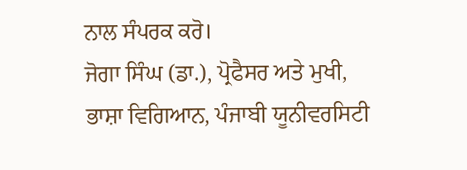ਨਾਲ ਸੰਪਰਕ ਕਰੋ।
ਜੋਗਾ ਸਿੰਘ (ਡਾ.), ਪ੍ਰੋਫੈਸਰ ਅਤੇ ਮੁਖੀ, ਭਾਸ਼ਾ ਵਿਗਿਆਨ, ਪੰਜਾਬੀ ਯੂਨੀਵਰਸਿਟੀ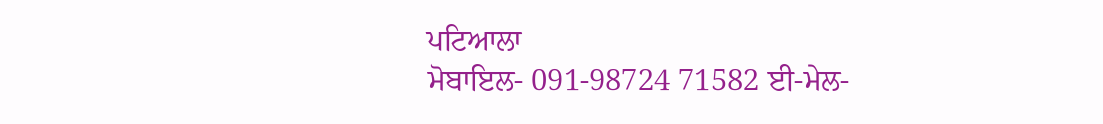ਪਟਿਆਲਾ
ਮੋਬਾਇਲ- 091-98724 71582 ਈ-ਮੇਲ-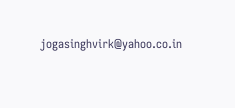jogasinghvirk@yahoo.co.in